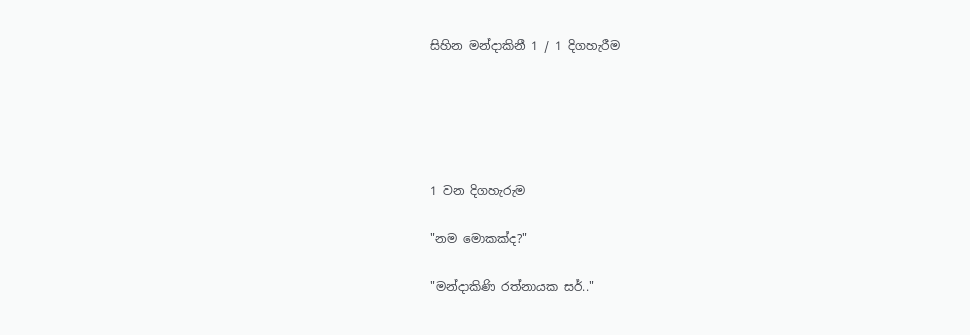සිහින මන්දාකිනී 1 / 1 දිගහැරීම





1 වන දිගහැරුම

"නම මොකක්ද?"

"මන්දාකිණි රත්නායක සර්.."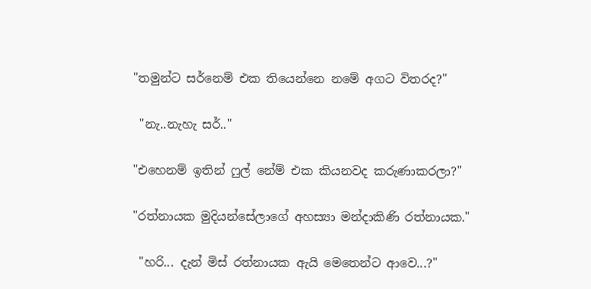"තමුන්ට සර්නෙම් එක තියෙන්නෙ නමේ අගට විතරද?"

 "නැ..නැහැ සර්.."

"එහෙනම් ඉතින් ෆුල් නේම් එක කියනවද කරුණාකරලා?"

"රත්නායක මුදියන්සේලාගේ අහස්‍යා මන්දාකිණි රත්නායක."

 "හරි... දැන් මිස් රත්නායක ඇයි මෙතෙන්ට ආවෙ...?"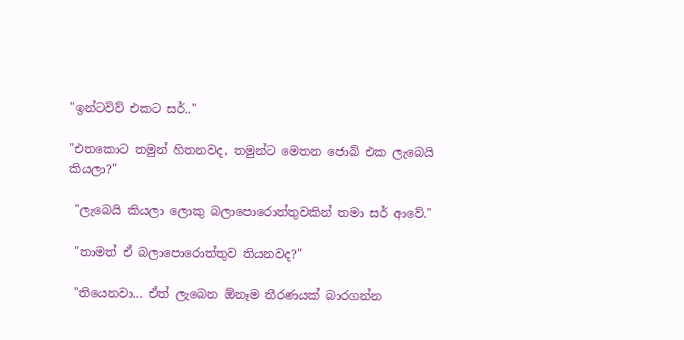"ඉන්ටවිව් එකට සර්.."

"එතකොට තමුන් හිතනවද, තමුන්ට මෙතන ජොබ් එක ලැබෙයි කියලා?"

 "ලැබෙයි කියලා ලොකු බලාපොරොත්තුවකින් තමා සර් ආවේ."

 "තාමත් ඒ බලාපොරොත්තුව තියනවද?"

 "තියෙනවා... ඒත් ලැබෙන ඕනෑම තීරණයක් බාරගන්න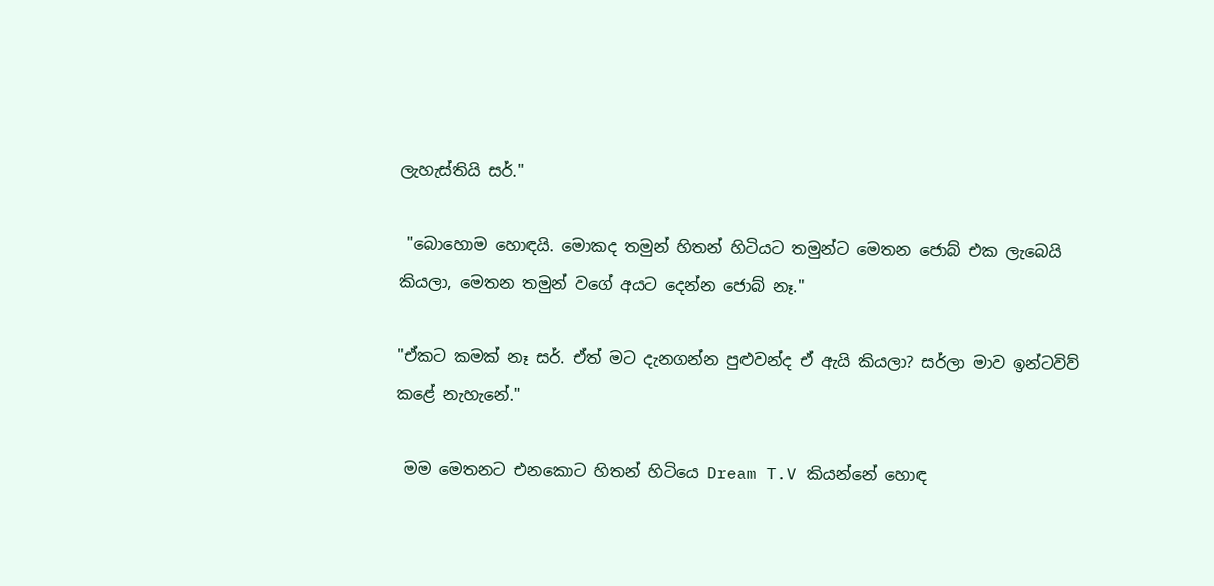ලැහැස්තියි සර්."

 "බොහොම හොඳයි. මොකද තමුන් හිතන් හිටියට තමුන්ට මෙතන ජොබ් එක ලැබෙයි කියලා, මෙතන තමුන් වගේ අයට දෙන්න ජොබ් නෑ."

"ඒකට කමක් නෑ සර්. ඒත් මට දැනගන්න පුළුවන්ද ඒ ඇයි කියලා? සර්ලා මාව ඉන්ටවිව් කළේ නැහැනේ."

 මම මෙතනට එනකොට හිතන් හිටියෙ Dream T.V කියන්නේ හොඳ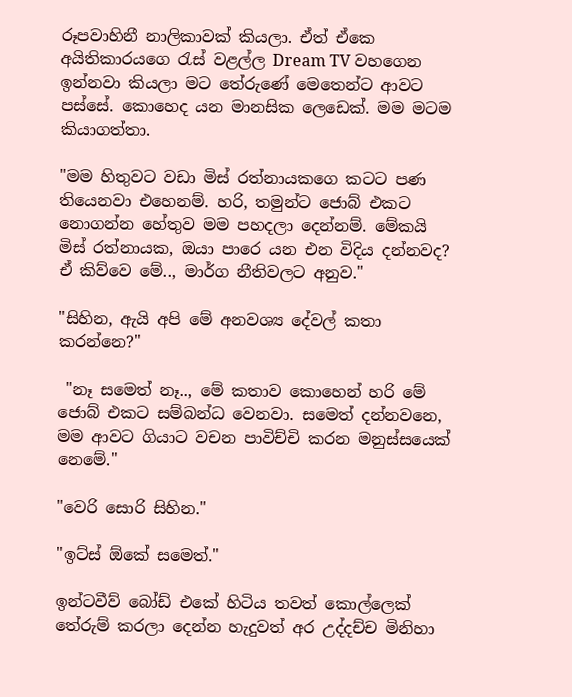රූපවාහිනී නාලිකාවක් කියලා. ඒත් ඒකෙ අයිතිකාරයගෙ රැස් වළල්ල Dream TV වහගෙන ඉන්නවා කියලා මට තේරුණේ මෙතෙන්ට ආවට පස්සේ. කොහෙද යන මානසික ලෙඩෙක්. මම මටම කියාගත්තා.

"මම හිතුවට වඩා මිස් රත්නායකගෙ කටට පණ තියෙනවා එහෙනම්. හරි, තමුන්ට ජොබ් එකට නොගන්න හේතුව මම පහදලා දෙන්නම්. මේකයි මිස් රත්නායක, ඔයා පාරෙ යන එන විදිය දන්නවද? ඒ කිව්වෙ මේ.., මාර්ග නීතිවලට අනුව."

"සිහින, ඇයි අපි මේ අනවශ්‍ය දේවල් කතා කරන්නෙ?"

 "නෑ සමෙත් නෑ.., මේ කතාව කොහෙන් හරි මේ ජොබ් එකට සම්බන්ධ වෙනවා. සමෙත් දන්නවනෙ, මම ආවට ගියාට වචන පාවිච්චි කරන මනුස්සයෙක් නෙමේ."

"වෙරි සොරි සිහින."

"ඉට්ස් ඕකේ සමෙත්."

ඉන්ටවීව් බෝඩ් එකේ හිටිය තවත් කොල්ලෙක් තේරුම් කරලා දෙන්න හැදුවත් අර උද්දච්ච මිනිහා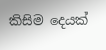කිසිම දෙයක්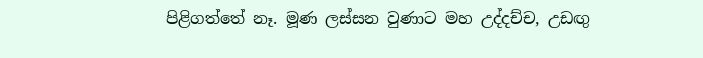පිළිගත්තේ නෑ. මූණ ලස්සන වුණාට මහ උද්දච්ච, උඩඟු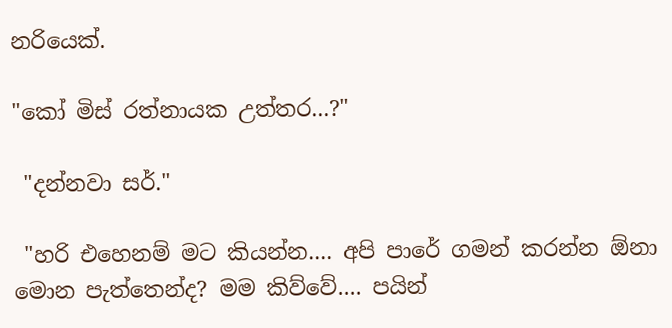නරියෙක්.

"කෝ මිස් රත්නායක උත්තර...?"

 "දන්නවා සර්."

 "හරි එහෙනම් මට කියන්න.... අපි පාරේ ගමන් කරන්න ඕනා මොන පැත්තෙන්ද? මම කිව්වේ.... පයින්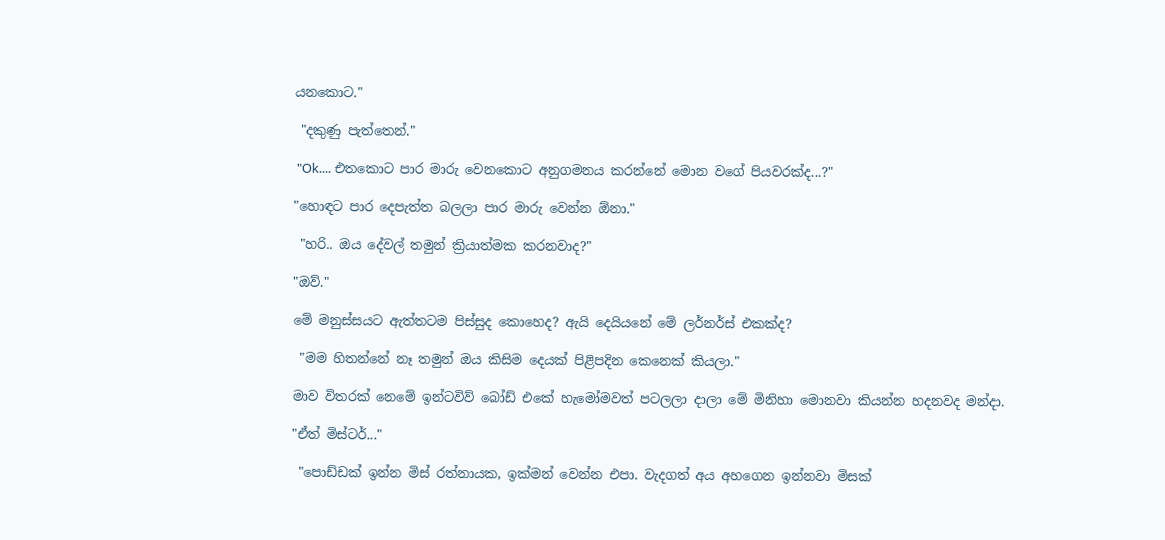යනකොට."

 "දකුණු පැත්තෙන්."

 "Ok.... එතකොට පාර මාරු වෙනකොට අනුගමනය කරන්නේ මොන වගේ පියවරක්ද...?"

"හොඳට පාර දෙපැත්ත බලලා පාර මාරු වෙන්න ඕනා."

 "හරි.. ඔය දේවල් තමුන් ක්‍රියාත්මක කරනවාද?"

"ඔව්."

මේ මනුස්සයට ඇත්තටම පිස්සුද කොහෙද? ඇයි දෙයියනේ මේ ලර්නර්ස් එකක්ද?

 "මම හිතන්නේ නෑ තමුන් ඔය කිසිම දෙයක් පිළිපදින කෙනෙක් කියලා."

මාව විතරක් නෙමේ ඉන්ටවිව් බෝඩ් එකේ හැමෝමවත් පටලලා දාලා මේ මිනිහා මොනවා කියන්න හදනවද මන්දා.

"ඒත් මිස්ටර්..."

 "පොඩ්ඩක් ඉන්න මිස් රත්නායක, ඉක්මන් වෙන්න එපා. වැදගත් අය අහගෙන ඉන්නවා මිසක්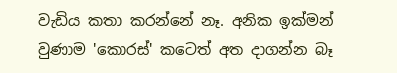වැඩිය කතා කරන්නේ නෑ. අනික ඉක්මන් වුණාම 'කොරස්' කටෙත් අත දාගන්න බෑ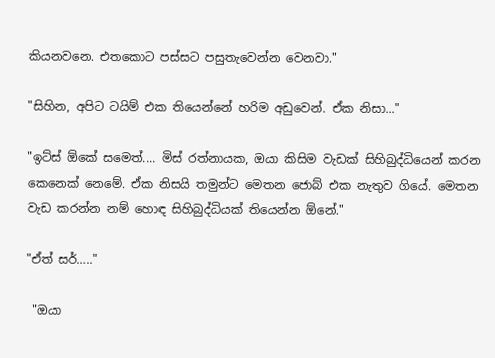කියනවනෙ. එතකොට පස්සට පසුතැවෙන්න වෙනවා."

"සිහින, අපිට ටයිම් එක තියෙන්නේ හරිම අඩුවෙන්. ඒක නිසා..."

"ඉට්ස් ඕකේ සමෙත්.... මිස් රත්නායක, ඔයා කිසිම වැඩක් සිහිබුද්ධියෙන් කරන කෙනෙක් නෙමේ. ඒක නිසයි තමුන්ට මෙතන ජොබ් එක නැතුව ගියේ. මෙතන වැඩ කරන්න නම් හොඳ සිහිබුද්ධියක් තියෙන්න ඕනේ."

"ඒත් සර්….."

 "ඔයා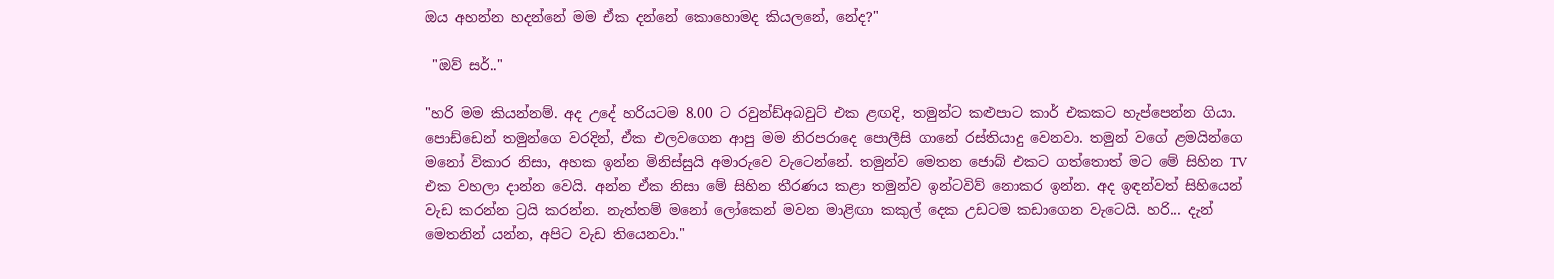ඔය අහන්න හදන්නේ මම ඒක දන්නේ කොහොමද කියලනේ, නේද?"

 "ඔව් සර්.."

"හරි මම කියන්නම්. අද උදේ හරියටම 8.00 ට රවුන්ඩ්අබවුට් එක ළඟදි, තමුන්ට කළුපාට කාර් එකකට හැප්පෙන්න ගියා. පොඩ්ඩෙන් තමුන්ගෙ වරදින්, ඒක එලවගෙන ආපු මම නිරපරාදෙ පොලීසි ගානේ රස්තියාදු වෙනවා. තමුන් වගේ ළමයින්ගෙ මනෝ විකාර නිසා, අහක ඉන්න මිනිස්සුයි අමාරුවෙ වැටෙන්නේ. තමුන්ව මෙතන ජොබ් එකට ගත්තොත් මට මේ සිහින TV එක වහලා දාන්න වෙයි. අන්න ඒක නිසා මේ සිහින තීරණය කළා තමුන්ව ඉන්ටවිව් නොකර ඉන්න. අද ඉඳන්වත් සිහියෙන් වැඩ කරන්න ට්‍රයි කරන්න. නැත්තම් මනෝ ලෝකෙන් මවන මාළිඟා කකුල් දෙක උඩටම කඩාගෙන වැටෙයි. හරි... දැන් මෙතනින් යන්න, අපිට වැඩ තියෙනවා."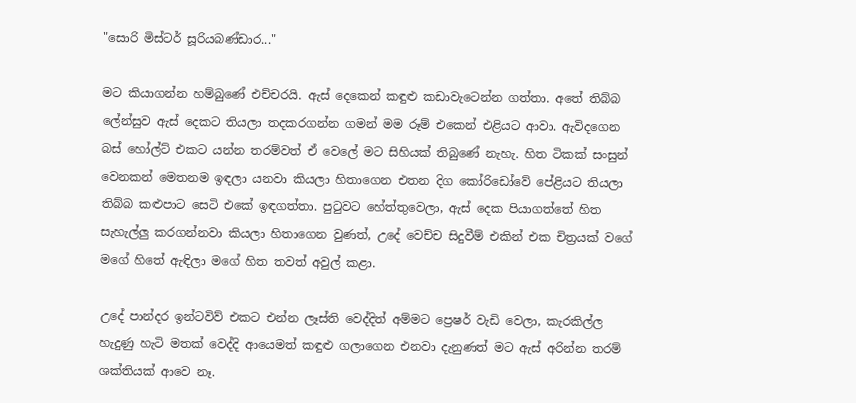"සොරි මිස්ටර් සූරියබණ්ඩාර..."

මට කියාගන්න හම්බුණේ එච්චරයි. ඇස් දෙකෙන් කඳුළු කඩාවැටෙන්න ගත්තා. අතේ තිබ්බ ලේන්සුව ඇස් දෙකට තියලා තදකරගන්න ගමන් මම රූම් එකෙන් එළියට ආවා. ඇවිදගෙන බස් හෝල්ට් එකට යන්න තරම්වත් ඒ වෙලේ මට සිහියක් තිබුණේ නැහැ. හිත ටිකක් සංසුන් වෙනකන් මෙතනම ඉඳලා යනවා කියලා හිතාගෙන එතන දිග කෝරිඩෝවේ පේළියට තියලා තිබ්බ කළුපාට සෙටි එකේ ඉඳගත්තා. පුටුවට හේත්තුවෙලා, ඇස් දෙක පියාගත්තේ හිත සැහැල්ලු කරගන්නවා කියලා හිතාගෙන වුණත්, උදේ වෙච්ච සිදුවීම් එකින් එක චිත්‍රයක් වගේ මගේ හිතේ ඇඳිලා මගේ හිත තවත් අවුල් කළා.

උදේ පාන්දර ඉන්ටවිව් එකට එන්න ලෑස්ති වෙද්දිත් අම්මට ප්‍රෙෂර් වැඩි වෙලා, කැරකිල්ල හැදුණු හැටි මතක් වෙද්දි ආයෙමත් කඳුළු ගලාගෙන එනවා දැනුණත් මට ඇස් අරින්න තරම් ශක්තියක් ආවෙ නෑ.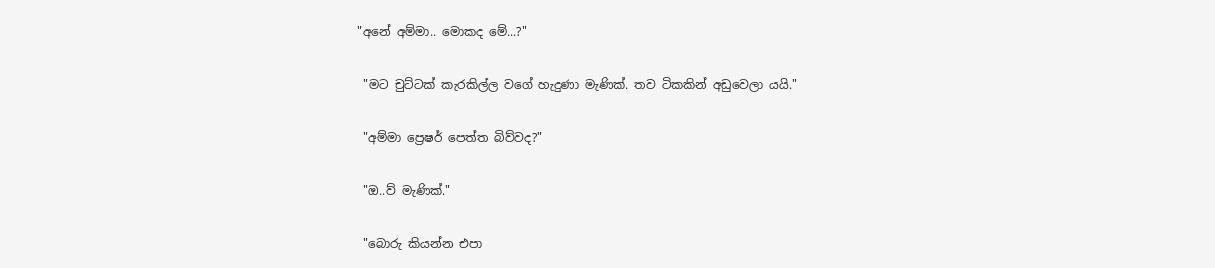"අනේ අම්මා.. මොකද මේ...?"

 "මට චුට්ටක් කැරකිල්ල වගේ හැදුණා මැණික්. තව ටිකකින් අඩුවෙලා යයි."

 "අම්මා ප්‍රෙෂර් පෙත්ත බිව්වද?"

 "ඔ..ව් මැණික්."

 "බොරු කියන්න එපා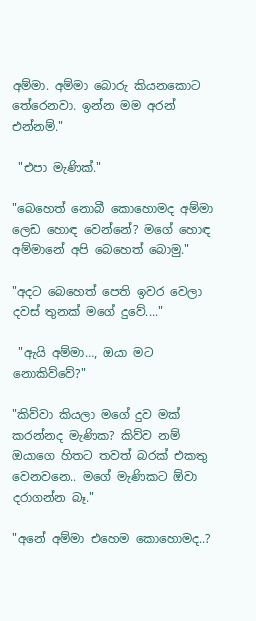අම්මා. අම්මා බොරු කියනකොට තේරෙනවා. ඉන්න මම අරන් එන්නම්."

 "එපා මැණික්."

"බෙහෙත් නොබී කොහොමද අම්මා ලෙඩ හොඳ වෙන්නේ? මගේ හොඳ අම්මානේ අපි බෙහෙත් බොමු."

"අදට බෙහෙත් පෙති ඉවර වෙලා දවස් තුනක් මගේ දුවේ...."

 "ඇයි අම්මා…, ඔයා මට නොකිව්වේ?"

"කිව්වා කියලා මගේ දුව මක් කරන්නද මැණික? කිව්ව නම් ඔයාගෙ හිතට තවත් බරක් එකතු වෙනවනෙ.. මගේ මැණිකට ඕවා දරාගන්න බෑ."

"අනේ අම්මා එහෙම කොහොමද..?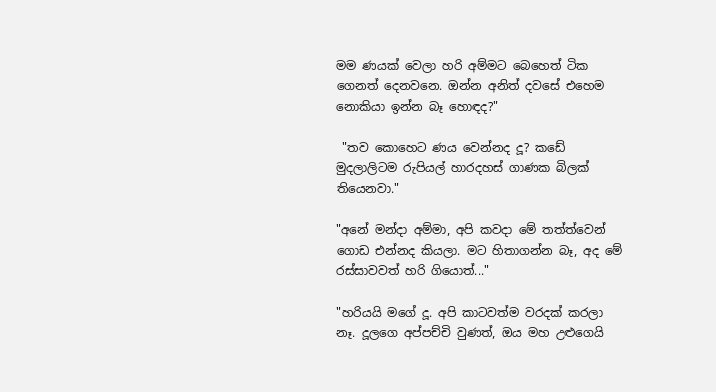මම ණයක් වෙලා හරි අම්මට බෙහෙත් ටික ගෙනත් දෙනවනෙ. ඔන්න අනිත් දවසේ එහෙම නොකියා ඉන්න බෑ හොඳද?"

 "තව කොහෙට ණය වෙන්නද දූ? කඩේ මුදලාලිටම රුපියල් හාරදහස් ගාණක බිලක් තියෙනවා."

"අනේ මන්දා අම්මා, අපි කවදා මේ තත්ත්වෙන් ගොඩ එන්නද කියලා. මට හිතාගන්න බෑ, අද මේ රස්සාවවත් හරි ගියොත්..."

"හරියයි මගේ දූ. අපි කාටවත්ම වරදක් කරලා නෑ. දූලගෙ අප්පච්චි වුණත්, ඔය මහ උළුගෙයි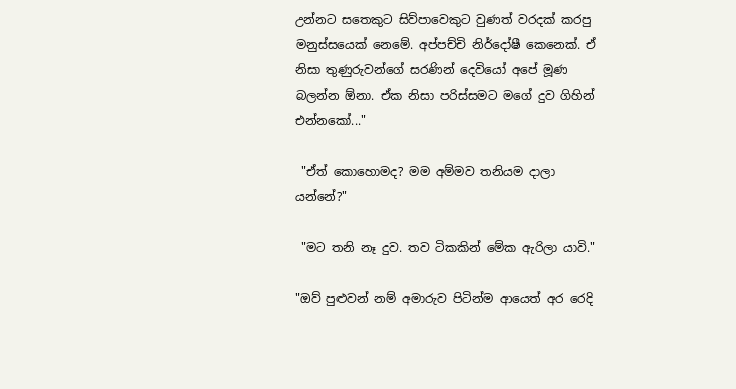උන්නට සතෙකුට සිව්පාවෙකුට වුණත් වරදක් කරපු මනුස්සයෙක් නෙමේ. අප්පච්චි නිර්දෝෂී කෙනෙක්. ඒ නිසා තුණුරුවන්ගේ සරණින් දෙවියෝ අපේ මූණ බලන්න ඕනා. ඒක නිසා පරිස්සමට මගේ දුව ගිහින් එන්නකෝ..."

 "ඒත් කොහොමද? මම අම්මව තනියම දාලා යන්නේ?"

 "මට තනි නෑ දුව. තව ටිකකින් මේක ඇරිලා යාවි."

"ඔව් පුළුවන් නම් අමාරුව පිටින්ම ආයෙත් අර රෙදි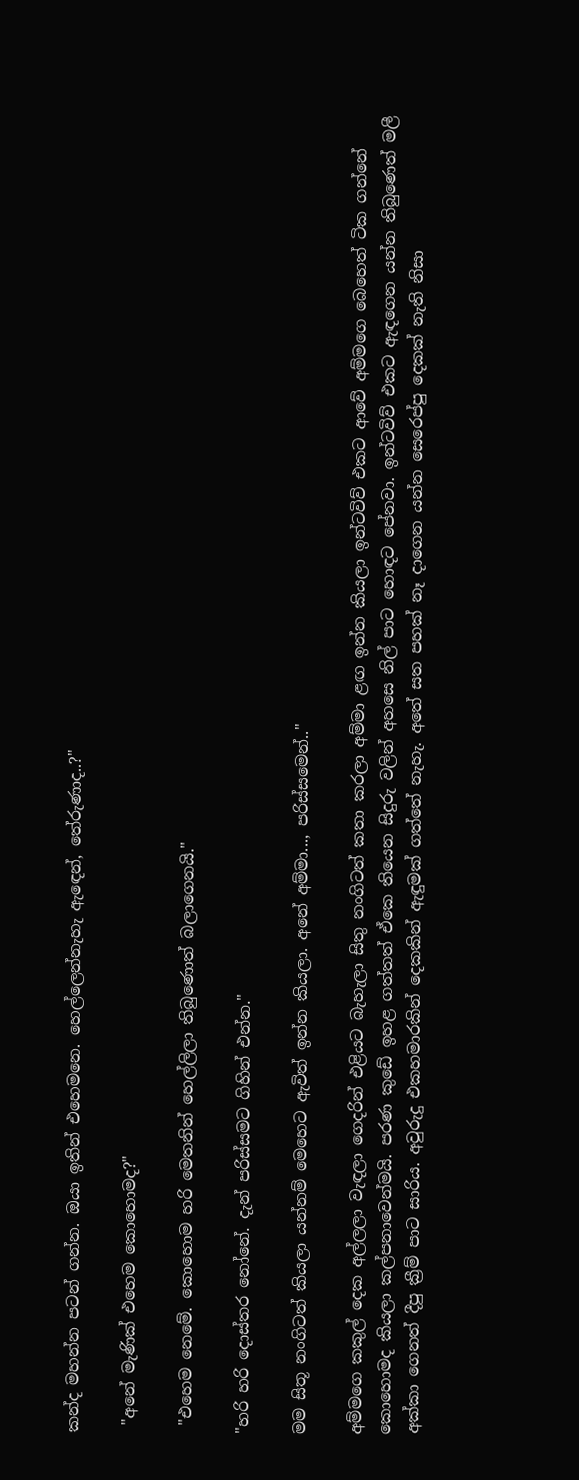කන්ද මහන්න පටන් ගන්න. ඔයා ඉතින් එහෙමනෙ. හෙල්ලෙන්නැහැ ඇඳෙන්, තේරුණාද..?"

 "අනේ මැණික් එහෙම කොහොමද?"

 "එහෙම නෙමේ. කොහොම හරි මෙතනින් හෙල්ලිලා තිබුණොත් බලාගෙනයි."

"හරි හරි දොස්තර නෝනේ. දැන් පරිස්සමට ගිහින් එන්න."

මම සිතූ නංගිටත් කියලා යන්නම් මෙහෙට ඇවිත් ඉන්න කියලා. අනේ අම්මා..., පරිස්සමෙන්.."

අම්මගෙ කකුල් දෙක අල්ලලා වැඳලා ගෙදරින් එළියට බැහැලා සිතු නංගිටත් කතා කරලා අම්මා ළඟ ඉන්න කියලා ඉන්ටවිව් එකට ආවේ අම්මගෙ බෙහෙත් ටික ගන්නේ කොහොමද කියලා කල්පනාවෙන්මයි. පරණ කුඩේ ඉහළ ගත්තත් ඒකෙ තියෙන සිදුරු වලින් අහසෙ නිල් පාට හොඳට පේනවා. ඉන්ටවිව් එකට ඇඳගෙන යන්න තිබුණෙත් මලී අක්කා ගෙනත් දීපු ක්‍රීම් පාට සාරිය. අවුරුදු එකහමාරකින් දෙකකින් ඇඳුමක් ගත්තේ නැහැ. අතේ සත පහක් නෑ දාගෙන යන්න සෙරෙප්පු දෙකක් නැති නිසා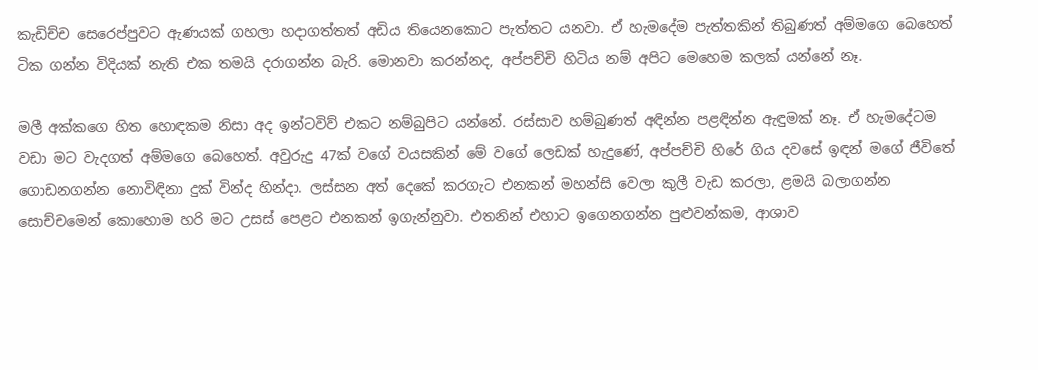කැඩිච්ච සෙරෙප්පුවට ඇණයක් ගහලා හදාගත්තත් අඩිය තියෙනකොට පැත්තට යනවා. ඒ හැමදේම පැත්තකින් තිබුණත් අම්මගෙ බෙහෙත් ටික ගන්න විදියක් නැති එක තමයි දරාගන්න බැරි. මොනවා කරන්නද, අප්පච්චි හිටිය නම් අපිට මෙහෙම කලක් යන්නේ නෑ.

මලී අක්කගෙ හිත හොඳකම නිසා අද ඉන්ටවිව් එකට නම්බුපිට යන්නේ. රස්සාව හම්බුණත් අඳින්න පළඳින්න ඇඳුමක් නෑ. ඒ හැමදේටම වඩා මට වැදගත් අම්මගෙ බෙහෙත්. අවුරුදු 47ක් වගේ වයසකින් මේ වගේ ලෙඩක් හැදුණේ, අප්පච්චි හිරේ ගිය දවසේ ඉඳන් මගේ ජීවිතේ ගොඩනගන්න නොවිඳිනා දුක් වින්ද හින්දා. ලස්සන අත් දෙකේ කරගැට එනකන් මහන්සි වෙලා කුලී වැඩ කරලා, ළමයි බලාගන්න සොච්චමෙන් කොහොම හරි මට උසස් පෙළට එනකන් ඉගැන්නුවා. එතනින් එහාට ඉගෙනගන්න පුළුවන්කම, ආශාව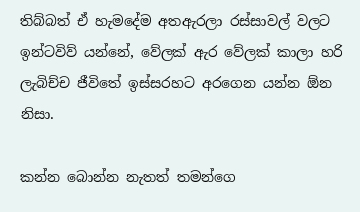තිබ්බත් ඒ හැමදේම අතඇරලා රස්සාවල් වලට ඉන්ටවිව් යන්නේ, වේලක් ඇර වේලක් කාලා හරි ලැබිච්ච ජීවිතේ ඉස්සරහට අරගෙන යන්න ඕන නිසා.

කන්න බොන්න නැතත් තමන්ගෙ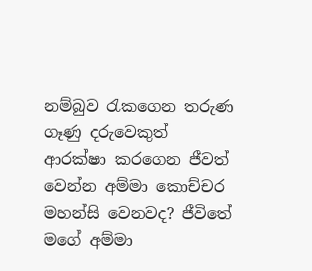නම්බුව රැකගෙන තරුණ ගෑණු දරුවෙකුත් ආරක්ෂා කරගෙන ජීවත් වෙන්න අම්මා කොච්චර මහන්සි වෙනවද? ජීවිතේ මගේ අම්මා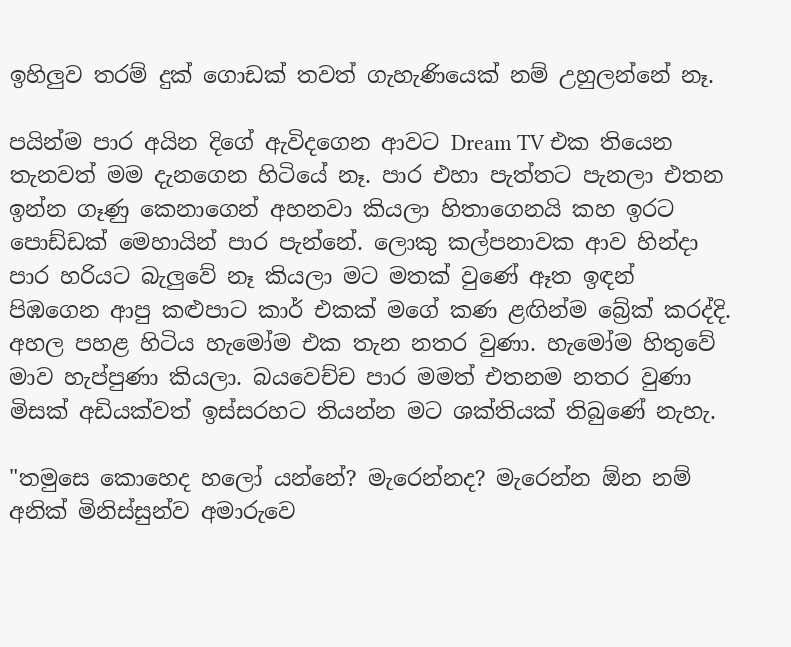ඉහිලුව තරම් දුක් ගොඩක් තවත් ගැහැණියෙක් නම් උහුලන්නේ නෑ.

පයින්ම පාර අයින දිගේ ඇවිදගෙන ආවට Dream TV එක තියෙන තැනවත් මම දැනගෙන හිටියේ නෑ. පාර එහා පැත්තට පැනලා එතන ඉන්න ගෑණු කෙනාගෙන් අහනවා කියලා හිතාගෙනයි කහ ඉරට පොඩ්ඩක් මෙහායින් පාර පැන්නේ. ලොකු කල්පනාවක ආව හින්දා පාර හරියට බැලුවේ නෑ කියලා මට මතක් වුණේ ඈත ඉඳන් පිඹගෙන ආපු කළුපාට කාර් එකක් මගේ කණ ළඟින්ම බ්‍රේක් කරද්දි. අහල පහළ හිටිය හැමෝම එක තැන නතර වුණා. හැමෝම හිතුවේ මාව හැප්පුණා කියලා. බයවෙච්ච පාර මමත් එතනම නතර වුණා මිසක් අඩියක්වත් ඉස්සරහට තියන්න මට ශක්තියක් තිබුණේ නැහැ.

"තමුසෙ කොහෙද හලෝ යන්නේ? මැරෙන්නද? මැරෙන්න ඕන නම් අනික් මිනිස්සුන්ව අමාරුවෙ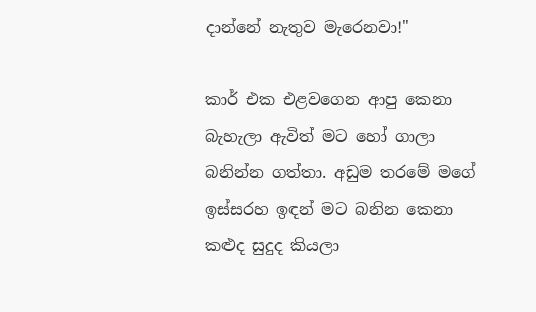දාන්නේ නැතුව මැරෙනවා!"

කාර් එක එළවගෙන ආපු කෙනා බැහැලා ඇවිත් මට හෝ ගාලා බනින්න ගත්තා. අඩුම තරමේ මගේ ඉස්සරහ ඉඳන් මට බනින කෙනා කළුද සුදුද කියලා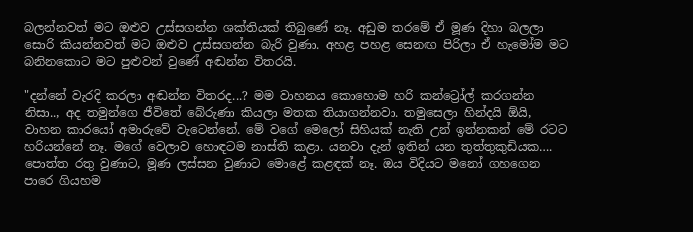බලන්නවත් මට ඔළුව උස්සගන්න ශක්තියක් තිබුණේ නෑ. අඩුම තරමේ ඒ මූණ දිහා බලලා සොරි කියන්නවත් මට ඔළුව උස්සගන්න බැරි වුණා. අහළ පහළ සෙනඟ පිරිලා ඒ හැමෝම මට බනිනකොට මට පුළුවන් වුණේ අඬන්න විතරයි.

"දන්නේ වැරදි කරලා අඬන්න විතරද...? මම වාහනය කොහොම හරි කන්ට්‍රෝල් කරගන්න නිසා.., අද තමුන්ගෙ ජීවිතේ බේරුණා කියලා මතක තියාගන්නවා. තමුසෙලා හින්දයි ඕයි, වාහන කාරයෝ අමාරුවේ වැටෙන්නේ. මේ වගේ මෙලෝ සිහියක් නැති උන් ඉන්නකන් මේ රටට හරියන්නේ නෑ. මගේ වෙලාව හොඳටම නාස්ති කළා. යනවා දැන් ඉතින් යන තුත්තුකුඩියක…. පොත්ත රතු වුණාට, මූණ ලස්සන වුණාට මොළේ කළඳක් නෑ. ඔය විදියට මනෝ ගහගෙන පාරෙ ගියහම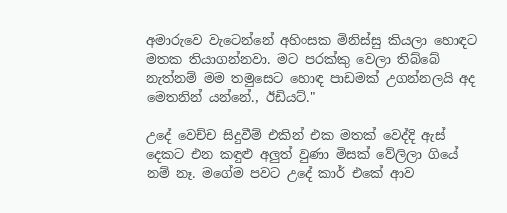අමාරුවෙ වැටෙන්නේ අහිංසක මිනිස්සු කියලා හොඳට මතක තියාගන්නවා. මට පරක්කු වෙලා තිබ්බේ නැත්නම් මම තමුසෙට හොඳ පාඩමක් උගන්නලයි අද මෙතනින් යන්නේ., ඊඩියට්."

උදේ වෙච්ච සිදුවීම් එකින් එක මතක් වෙද්දි ඇස් දෙකට එන කඳුළු අලුත් වුණා මිසක් වේලිලා ගියේ නම් නෑ. මගේම පවට උදේ කාර් එකේ ආව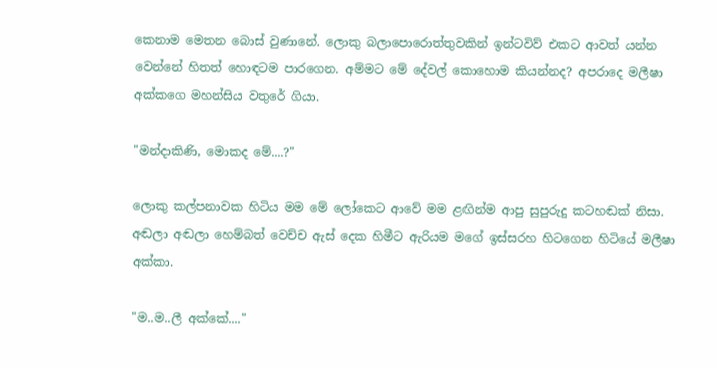කෙනාම මෙතන බොස් වුණානේ. ලොකු බලාපොරොත්තුවකින් ඉන්ටවිව් එකට ආවත් යන්න වෙන්නේ හිතත් හොඳටම පාරගෙන. අම්මට මේ දේවල් කොහොම කියන්නද? අපරාදෙ මලීෂා අක්කගෙ මහන්සිය වතුරේ ගියා.

"මන්දාකිණි, මොකද මේ....?"

ලොකු කල්පනාවක හිටිය මම මේ ලෝකෙට ආවේ මම ළඟින්ම ආපු සුපුරුදු කටහඬක් නිසා. අඬලා අඬලා හෙම්බත් වෙච්ච ඇස් දෙක හිමීට ඇරියම මගේ ඉස්සරහ හිටගෙන හිටියේ මලීෂා අක්කා.

"ම..ම..ලී අක්කේ...."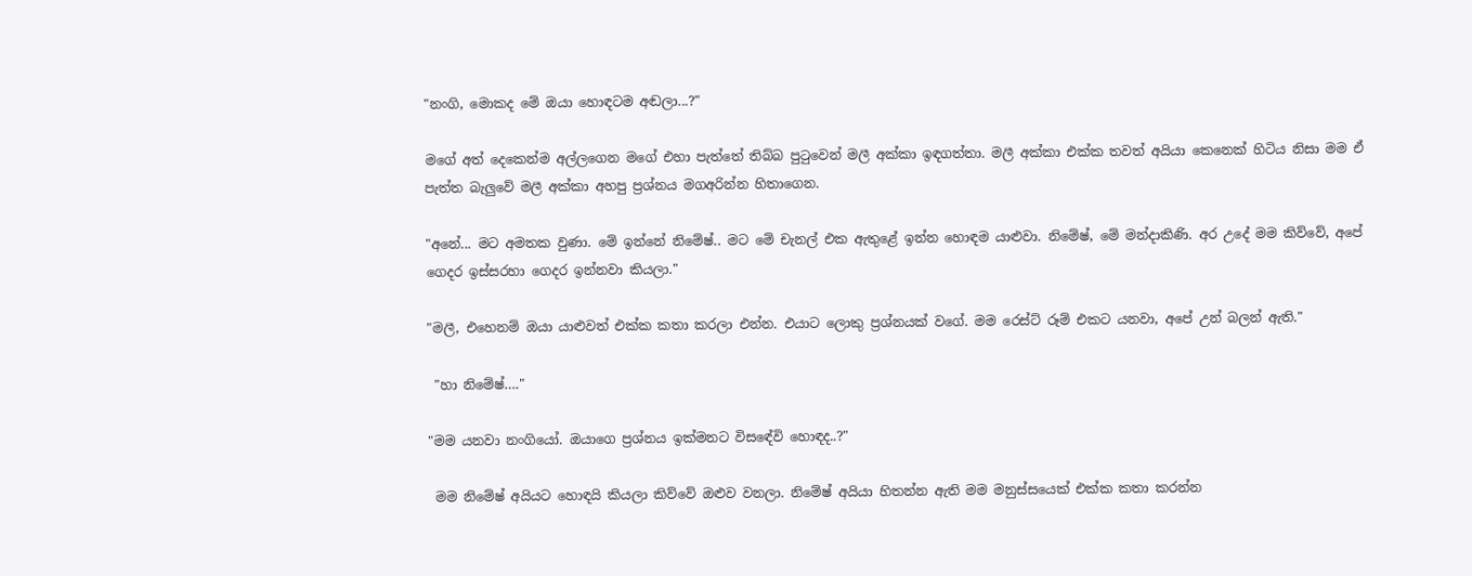"නංගි, මොකද මේ ඔයා හොඳටම අඬලා...?"

මගේ අත් දෙකෙන්ම අල්ලගෙන මගේ එහා පැත්තේ තිබ්බ පුටුවෙන් මලී අක්කා ඉඳගත්තා. මලී අක්කා එක්ක තවත් අයියා කෙනෙක් හිටිය නිසා මම ඒ පැත්ත බැලුවේ මලී අක්කා අහපු ප්‍රශ්නය මගඅරින්න හිතාගෙන.

"අනේ... මට අමතක වුණා. මේ ඉන්නේ නිමේෂ්.. මට මේ චැනල් එක ඇතුළේ ඉන්න හොඳම යාළුවා. නිමේෂ්, මේ මන්දාකිණි. අර උදේ මම කිව්වේ, අපේ ගෙදර ඉස්සරහා ගෙදර ඉන්නවා කියලා."

"මලී, එහෙනම් ඔයා යාළුවත් එක්ක කතා කරලා එන්න. එයාට ලොකු ප්‍රශ්නයක් වගේ. මම රෙස්ට් රූම් එකට යනවා, අපේ උන් බලන් ඇති."

 "හා නිමේෂ්…."

"මම යනවා නංගියෝ. ඔයාගෙ ප්‍රශ්නය ඉක්මනට විසඳේවි හොඳද..?"

 මම නිමේෂ් අයියට හොඳයි කියලා කිව්වේ ඔළුව වනලා. නිමේෂ් අයියා හිතන්න ඇති මම මනුස්සයෙක් එක්ක කතා කරන්න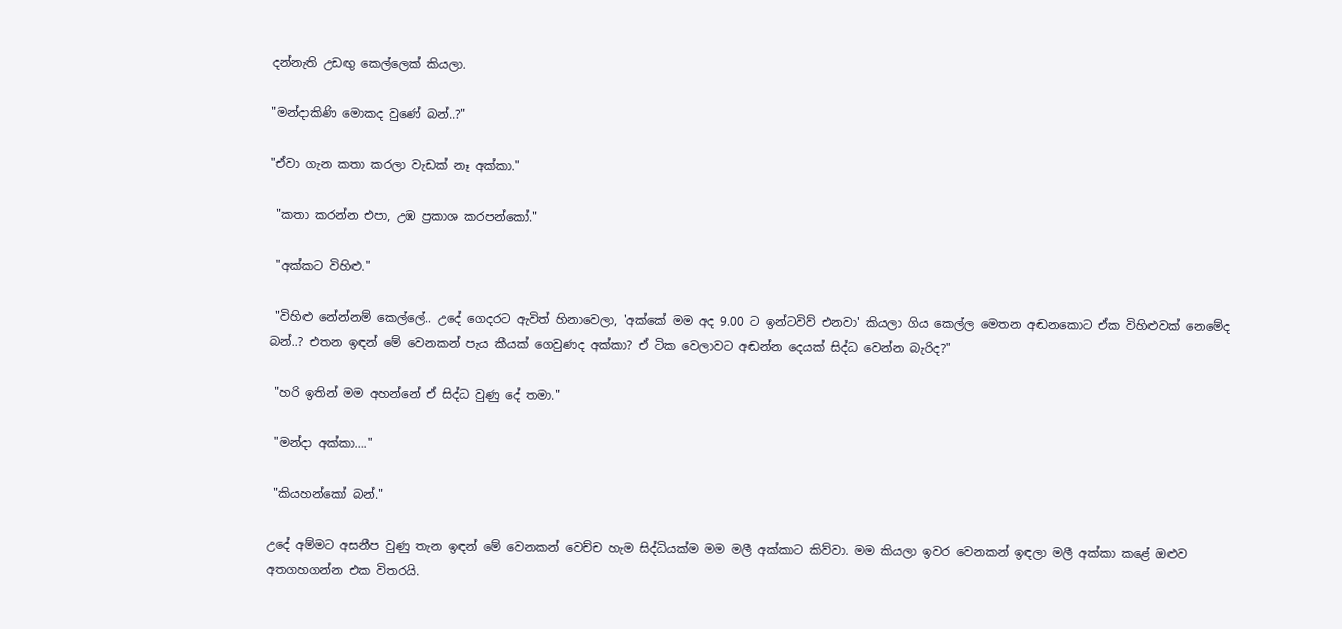දන්නැති උඩඟු කෙල්ලෙක් කියලා.

"මන්දාකිණි මොකද වුණේ බන්..?"

"ඒවා ගැන කතා කරලා වැඩක් නෑ අක්කා."

 "කතා කරන්න එපා, උඹ ප්‍රකාශ කරපන්කෝ."

 "අක්කට විහිළු."

 "විහිළු නේන්නම් කෙල්ලේ.. උදේ ගෙදරට ඇවිත් හිනාවෙලා, 'අක්කේ මම අද 9.00 ට ඉන්ටවිව් එනවා' කියලා ගිය කෙල්ල මෙතන අඬනකොට ඒක විහිළුවක් නෙමේද බන්..? එතන ඉඳන් මේ වෙනකන් පැය කීයක් ගෙවුණද අක්කා? ඒ ටික වෙලාවට අඬන්න දෙයක් සිද්ධ වෙන්න බැරිද?"

 "හරි ඉතින් මම අහන්නේ ඒ සිද්ධ වුණු දේ තමා."

 "මන්දා අක්කා…."

 "කියහන්කෝ බන්."

උදේ අම්මට අසනීප වුණු තැන ඉඳන් මේ වෙනකන් වෙච්ච හැම සිද්ධියක්ම මම මලී අක්කාට කිව්වා. මම කියලා ඉවර වෙනකන් ඉඳලා මලී අක්කා කළේ ඔළුව අතගහගන්න එක විතරයි.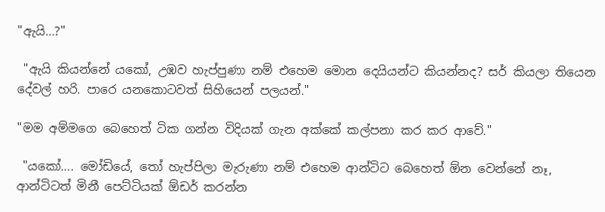"ඇයි…?"

 "ඇයි කියන්නේ යකෝ, උඹව හැප්පුණා නම් එහෙම මොන දෙයියන්ට කියන්නද? සර් කියලා තියෙන දේවල් හරි. පාරෙ යනකොටවත් සිහියෙන් පලයන්."

"මම අම්මගෙ බෙහෙත් ටික ගන්න විදියක් ගැන අක්කේ කල්පනා කර කර ආවේ."

 "යකෝ…. මෝඩියේ, තෝ හැප්පිලා මැරුණා නම් එහෙම ආන්ටිට බෙහෙත් ඕන වෙන්නේ නෑ, ආන්ටිටත් මිනී පෙට්ටියක් ඕඩර් කරන්න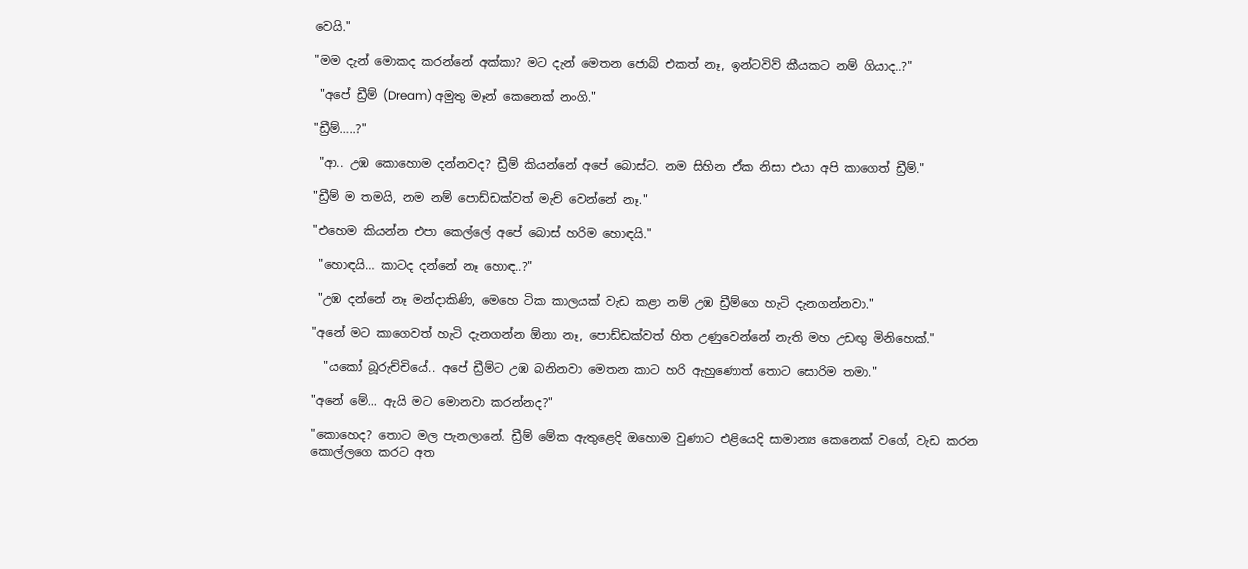වෙයි."

"මම දැන් මොකද කරන්නේ අක්කා? මට දැන් මෙතන ජොබ් එකත් නෑ, ඉන්ටවිව් කීයකට නම් ගියාද..?"

 "අපේ ඩ්‍රීම් (Dream) අමුතු මෑන් කෙනෙක් නංගි."

"ඩ්‍රීම්…..?"

 "ආ.. උඹ කොහොම දන්නවද? ඩ්‍රීම් කියන්නේ අපේ බොස්ට. නම සිහින ඒක නිසා එයා අපි කාගෙත් ඩ්‍රීම්."

"ඩ්‍රීම් ම තමයි, නම නම් පොඩ්ඩක්වත් මැච් වෙන්නේ නෑ."

"එහෙම කියන්න එපා කෙල්ලේ අපේ බොස් හරිම හොඳයි."

 "හොඳයි… කාටද දන්නේ නෑ හොඳ..?"

 "උඹ දන්නේ නෑ මන්දාකිණි, මෙහෙ ටික කාලයක් වැඩ කළා නම් උඹ ඩ්‍රීම්ගෙ හැටි දැනගන්නවා."

"අනේ මට කාගෙවත් හැටි දැනගන්න ඕනා නෑ, පොඩ්ඩක්වත් හිත උණුවෙන්නේ නැති මහ උඩඟු මිනිහෙක්."

  "යකෝ බූරුච්චියේ.. අපේ ඩ්‍රීම්ට උඹ බනිනවා මෙතන කාට හරි ඇහුණොත් තොට සොරිම තමා."

"අනේ මේ... ඇයි මට මොනවා කරන්නද?"

"කොහෙද? තොට මල පැනලානේ. ඩ්‍රීම් මේක ඇතුළෙදි ඔහොම වුණාට එළියෙදි සාමාන්‍ය කෙනෙක් වගේ, වැඩ කරන කොල්ලගෙ කරට අත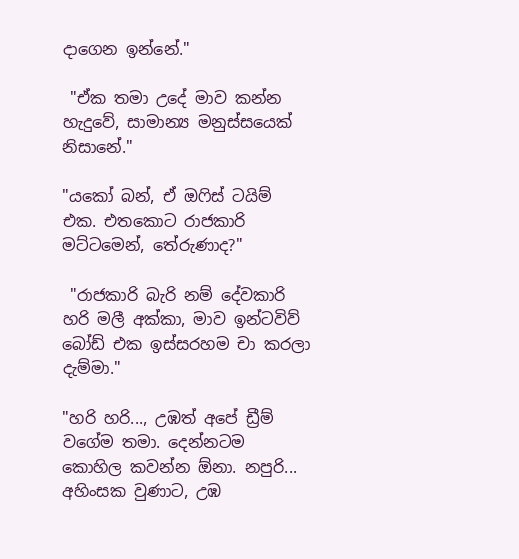දාගෙන ඉන්නේ."

 "ඒක තමා උදේ මාව කන්න හැදුවේ, සාමාන්‍ය මනුස්සයෙක් නිසානේ."

"යකෝ බන්, ඒ ඔෆිස් ටයිම් එක. එතකොට රාජකාරි මට්ටමෙන්, තේරුණාද?"

 "රාජකාරි බැරි නම් දේවකාරි හරි මලී අක්කා, මාව ඉන්ටවිව් බෝඩ් එක ඉස්සරහම චා කරලා දැම්මා."

"හරි හරි..., උඹත් අපේ ඩ්‍රීම් වගේම තමා. දෙන්නටම කොහිල කවන්න ඕනා. නපුරි... අහිංසක වුණාට, උඹ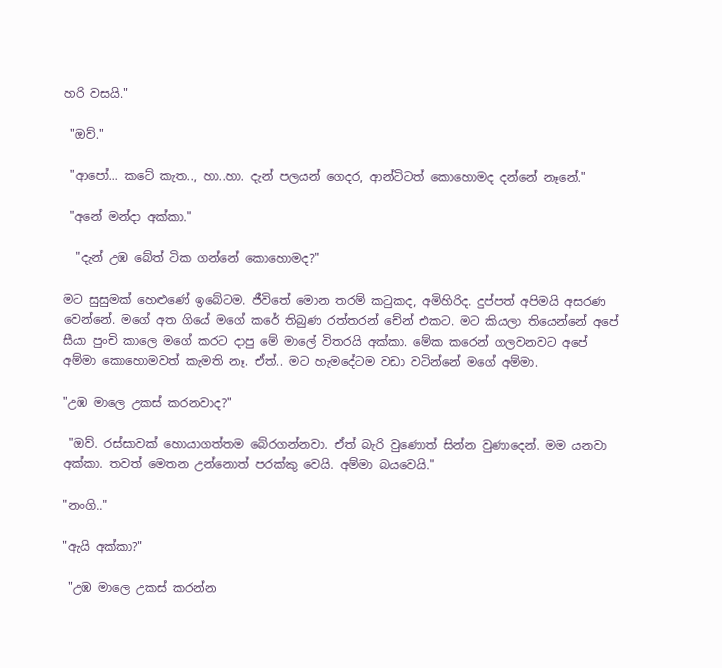හරි වසයි."

 "ඔව්."

 "ආපෝ... කටේ කැත.., හා..හා. දැන් පලයන් ගෙදර, ආන්ටිටත් කොහොමද දන්නේ නෑනේ."

 "අනේ මන්දා අක්කා."

  "දැන් උඹ බේත් ටික ගන්නේ කොහොමද?"

මට සුසුමක් හෙළුණේ ඉබේටම. ජීවිතේ මොන තරම් කටුකද, අමිහිරිද. දුප්පත් අපිමයි අසරණ වෙන්නේ. මගේ අත ගියේ මගේ කරේ තිබුණ රත්තරන් චේන් එකට. මට කියලා තියෙන්නේ අපේ සීයා පුංචි කාලෙ මගේ කරට දාපු මේ මාලේ විතරයි අක්කා. මේක කරෙන් ගලවනවට අපේ අම්මා කොහොමවත් කැමති නෑ. ඒත්.. මට හැමදේටම වඩා වටින්නේ මගේ අම්මා.

"උඹ මාලෙ උකස් කරනවාද?"

 "ඔව්. රස්සාවක් හොයාගත්තම බේරගන්නවා. ඒත් බැරි වුණොත් සින්න වුණාදෙන්. මම යනවා අක්කා. තවත් මෙතන උන්නොත් පරක්කු වෙයි. අම්මා බයවෙයි."

"නංගි.."

"ඇයි අක්කා?"

 "උඹ මාලෙ උකස් කරන්න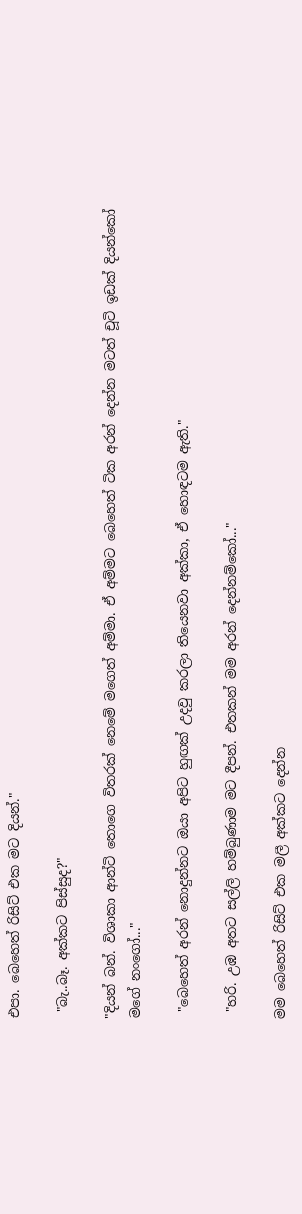එපා. බෙහෙත් රිසිට් එක මට දියන්."

 "බැ..බෑ. අක්කට පිස්සුද?"

"දියන් බන්. විශාකා ආන්ටි තොගෙ විතරක් නෙමේ මගෙත් අම්මා. ඒ අම්මට බෙහෙත් ටික අරන් දෙන්න මටත් චූටි ඉඩක් දියන්කෝ මගේ නංගෝ..."

 "බෙහෙත් අරන් නොදුන්නට ඔයා අපිට හුඟක් උදවු කරලා තියෙනවා අක්කා, ඒ හොඳටම ඇති."

 "හරි. උඹ අතට සල්ලි හම්බුණාම මට දීපන්. එතකන් මම අරන් දෙන්නම්කෝ..."

මම බෙහෙත් රිසිට් එක මලී අක්කට දෙන්න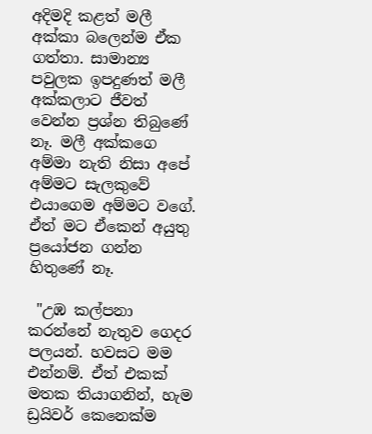අදිමදි කළත් මලී අක්කා බලෙන්ම ඒක ගත්තා. සාමාන්‍ය පවුලක ඉපදුණත් මලී අක්කලාට ජීවත් වෙන්න ප්‍රශ්න තිබුණේ නෑ. මලී අක්කගෙ අම්මා නැති නිසා අපේ අම්මට සැලකුවේ එයාගෙම අම්මට වගේ. ඒත් මට ඒකෙන් අයුතු ප්‍රයෝජන ගන්න හිතුණේ නෑ.

 "උඹ කල්පනා කරන්නේ නැතුව ගෙදර පලයන්. හවසට මම එන්නම්. ඒත් එකක් මතක තියාගනින්, හැම ඩ්‍රයිවර් කෙනෙක්ම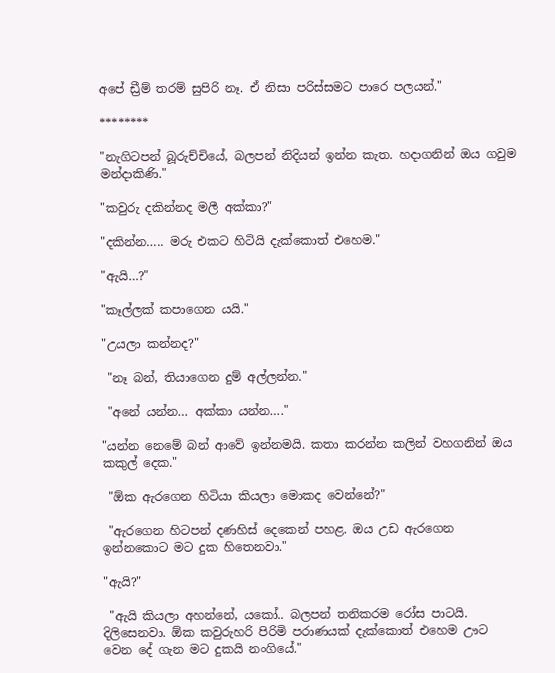අපේ ඩ්‍රීම් තරම් සුපිරි නෑ. ඒ නිසා පරිස්සමට පාරෙ පලයන්."

********

"නැගිටපන් බූරුච්චියේ, බලපන් නිදියන් ඉන්න කැත. හදාගනින් ඔය ගවුම මන්දාකිණි."

"කවුරු දකින්නද මලී අක්කා?"

"දකින්න….. මරු එකට හිටියි දැක්කොත් එහෙම."

"ඇයි…?"

"කෑල්ලක් කපාගෙන යයි."

"උයලා කන්නද?"

 "නෑ බන්, තියාගෙන දුම් අල්ලන්න."

 "අනේ යන්න… අක්කා යන්න…."

"යන්න නෙමේ බන් ආවේ ඉන්නමයි. කතා කරන්න කලින් වහගනින් ඔය කකුල් දෙක."

 "ඕක ඇරගෙන හිටියා කියලා මොකද වෙන්නේ?"

 "ඇරගෙන හිටපන් දණහිස් දෙකෙන් පහළ. ඔය උඩ ඇරගෙන ඉන්නකොට මට දුක හිතෙනවා."

"ඇයි?"

 "ඇයි කියලා අහන්නේ, යකෝ.. බලපන් තනිකරම රෝස පාටයි. දිලිසෙනවා. ඕක කවුරුහරි පිරිමි පරාණයක් දැක්කොත් එහෙම ඌට වෙන දේ ගැන මට දුකයි නංගියේ."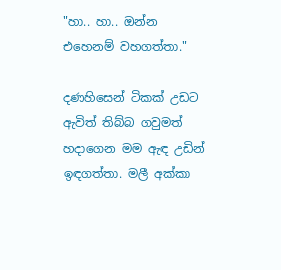"හා.. හා.. ඔන්න එහෙනම් වහගත්තා."

දණහිසෙන් ටිකක් උඩට ඇවිත් තිබ්බ ගවුමත් හදාගෙන මම ඇඳ උඩින් ඉඳගත්තා. මලී අක්කා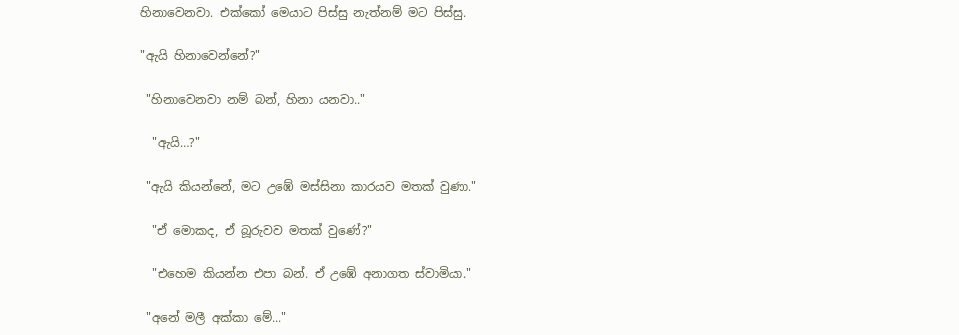හිනාවෙනවා. එක්කෝ මෙයාට පිස්සු නැත්නම් මට පිස්සු.

"ඇයි හිනාවෙන්නේ?"

 "හිනාවෙනවා නම් බන්, හිනා යනවා.."

  "ඇයි…?"

 "ඇයි කියන්නේ, මට උඹේ මස්සිනා කාරයව මතක් වුණා."

  "ඒ මොකද, ඒ බූරුවව මතක් වුණේ?"

  "එහෙම කියන්න එපා බන්. ඒ උඹේ අනාගත ස්වාමියා."

 "අනේ මලී අක්කා මේ..."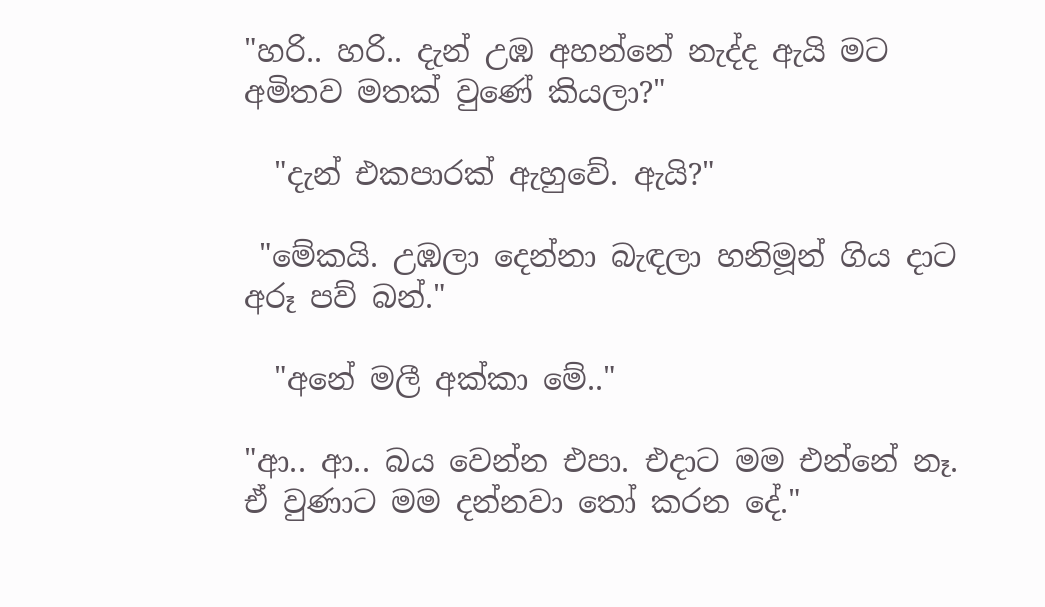"හරි.. හරි.. දැන් උඹ අහන්නේ නැද්ද ඇයි මට අමිතව මතක් වුණේ කියලා?"

  "දැන් එකපාරක් ඇහුවේ. ඇයි?"

 "මේකයි. උඹලා දෙන්නා බැඳලා හනිමූන් ගිය දාට අරූ පව් බන්."

  "අනේ මලී අක්කා මේ.."

"ආ.. ආ.. බය වෙන්න එපා. එදාට මම එන්නේ නෑ. ඒ වුණාට මම දන්නවා තෝ කරන දේ."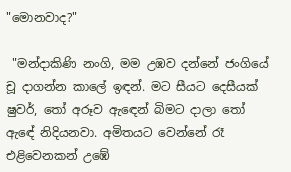"මොනවාද?"

 "මන්දාකිණි නංගි, මම උඹව දන්නේ ජංගියේ චූ දාගන්න කාලේ ඉඳන්. මට සීයට දෙසීයක් ෂුවර්, තෝ අරූව ඇඳෙන් බිමට දාලා තෝ ඇඳේ නිදියනවා. අමිතයට වෙන්නේ රෑ එළිවෙනකන් උඹේ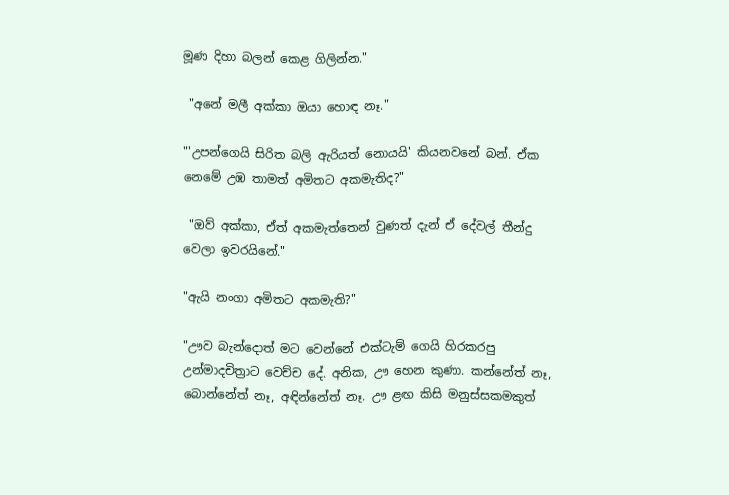මූණ දිහා බලන් කෙළ ගිලින්න."

 "අනේ මලී අක්කා ඔයා හොඳ නෑ."

"'උපන්ගෙයි සිරිත බලි ඇරියත් නොයයි' කියනවනේ බන්. ඒක නෙමේ උඹ තාමත් අමිතට අකමැතිද?"

 "ඔව් අක්කා, ඒත් අකමැත්තෙන් වුණත් දැන් ඒ දේවල් තීන්දු වෙලා ඉවරයිනේ."

"ඇයි නංගා අමිතට අකමැති?"

"ඌව බැන්දොත් මට වෙන්නේ එක්ටැම් ගෙයි හිරකරපු උන්මාදචිත්‍රාට වෙච්ච දේ. අනික, ඌ හෙන කුණා. කන්නේත් නෑ, බොන්නේත් නෑ, අඳින්නේත් නෑ. ඌ ළඟ කිසි මනුස්සකමකුත්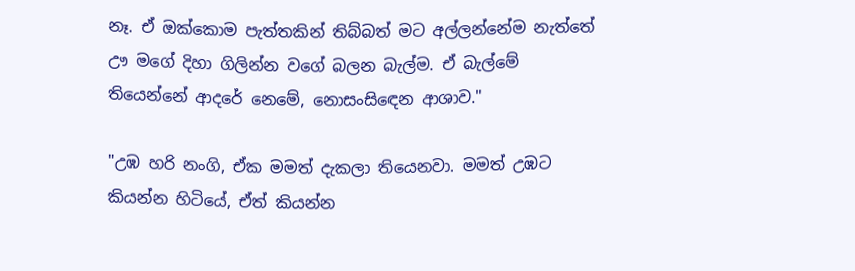නෑ. ඒ ඔක්කොම පැත්තකින් තිබ්බත් මට අල්ලන්නේම නැත්තේ ඌ මගේ දිහා ගිලින්න වගේ බලන බැල්ම. ඒ බැල්මේ තියෙන්නේ ආදරේ නෙමේ, නොසංසිඳෙන ආශාව."

"උඹ හරි නංගි, ඒක මමත් දැකලා තියෙනවා. මමත් උඹට කියන්න හිටියේ, ඒත් කියන්න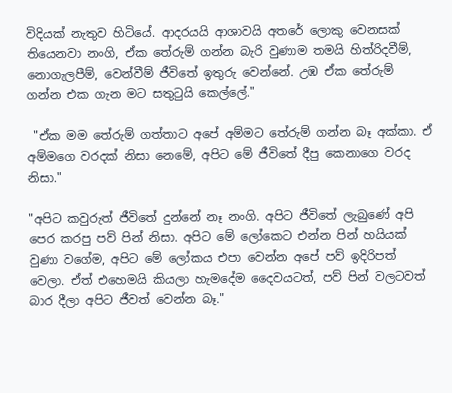විදියක් නැතුව හිටියේ. ආදරයයි ආශාවයි අතරේ ලොකු වෙනසක් තියෙනවා නංගි, ඒක තේරුම් ගන්න බැරි වුණාම තමයි හිත්රිදවීම්, නොගැලපීම්, වෙන්වීම් ජීවිතේ ඉතුරු වෙන්නේ. උඹ ඒක තේරුම් ගන්න එක ගැන මට සතුටුයි කෙල්ලේ."

 "ඒක මම තේරුම් ගත්තාට අපේ අම්මට තේරුම් ගන්න බෑ අක්කා. ඒ අම්මගෙ වරදක් නිසා නෙමේ, අපිට මේ ජීවිතේ දීපු කෙනාගෙ වරද නිසා."

"අපිට කවුරුත් ජීවිතේ දුන්නේ නෑ නංගි. අපිට ජීවිතේ ලැබුණේ අපි පෙර කරපු පව් පින් නිසා. අපිට මේ ලෝකෙට එන්න පින් හයියක් වුණා වගේම, අපිට මේ ලෝකය එපා වෙන්න අපේ පව් ඉදිරිපත් වෙලා. ඒත් එහෙමයි කියලා හැමදේම දෛවයටත්, පව් පින් වලටවත් බාර දීලා අපිට ජීවත් වෙන්න බෑ."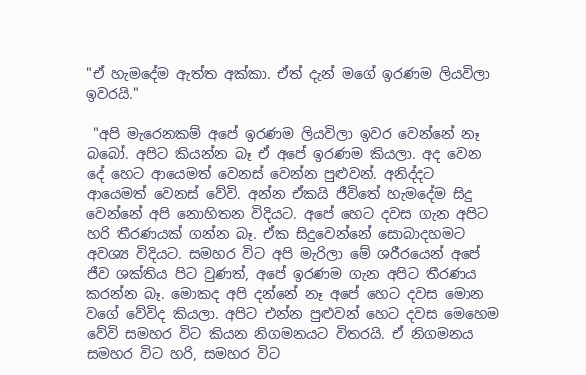"ඒ හැමදේම ඇත්ත අක්කා. ඒත් දැන් මගේ ඉරණම ලියවිලා ඉවරයි."

 "අපි මැරෙනකම් අපේ ඉරණම ලියවිලා ඉවර වෙන්නේ නෑ බබෝ. අපිට කියන්න බෑ ඒ අපේ ඉරණම කියලා. අද වෙන දේ හෙට ආයෙමත් වෙනස් වෙන්න පුළුවන්. අනිද්දට ආයෙමත් වෙනස් වේවි. අන්න ඒකයි ජීවිතේ හැමදේම සිදු වෙන්නේ අපි නොහිතන විදියට. අපේ හෙට දවස ගැන අපිට හරි තීරණයක් ගන්න බෑ. ඒක සිදුවෙන්නේ සොබාදහමට අවශ්‍ය විදියට. සමහර විට අපි මැරිලා මේ ශරීරයෙන් අපේ ජීව ශක්තිය පිට වුණත්, අපේ ඉරණම ගැන අපිට තීරණය කරන්න බෑ. මොකද අපි දන්නේ නෑ අපේ හෙට දවස මොන වගේ වේවිද කියලා. අපිට එන්න පුළුවන් හෙට දවස මෙහෙම වේවි සමහර විට කියන නිගමනයට විතරයි. ඒ නිගමනය සමහර විට හරි, සමහර විට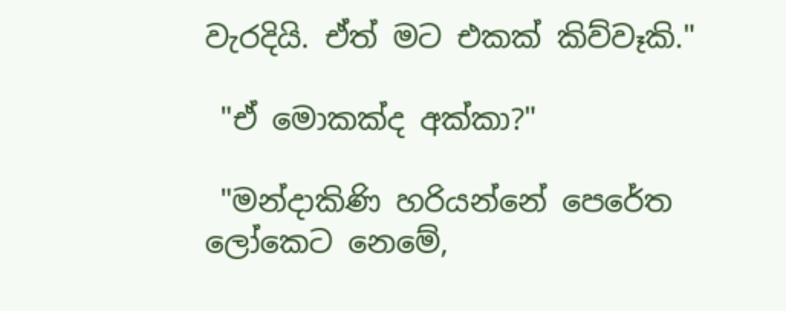වැරදියි. ඒත් මට එකක් කිව්වෑකි."

 "ඒ මොකක්ද අක්කා?"

 "මන්දාකිණි හරියන්නේ පෙරේත ලෝකෙට නෙමේ,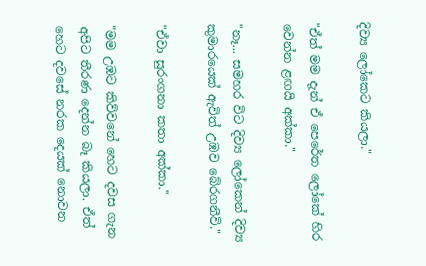දිව්‍ය ලෝකෙට කියලා."

"ඒත් මම දැන් ඒ පෙරේත ලෝකේ හිර වෙන්න ළඟයි අක්කා."

"නෑ... සමහර විට දිව්‍ය ලෝකෙන් දිව්‍ය කුමාරයෙක් ඇවිත් උඹව බේරගනීවි."

"ඒවා සුරංගනා කතා අක්කා."

"මම උඹට කිව්වනේ හෙට දවස ගැන අපිට තීරණ දෙන්න බෑ කියලා. ඒත් හෙට දවසේ නරක දෙයක් නොවන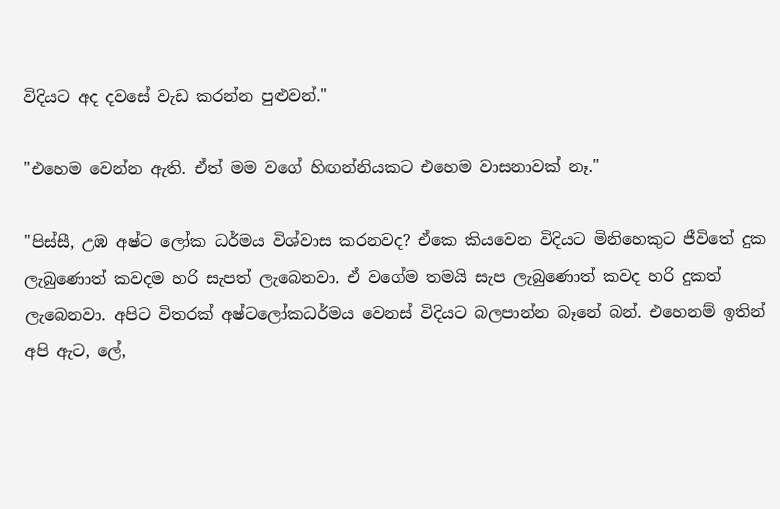විදියට අද දවසේ වැඩ කරන්න පුළුවන්."

"එහෙම වෙන්න ඇති. ඒත් මම වගේ හිඟන්නියකට එහෙම වාසනාවක් නෑ."

"පිස්සී, උඹ අෂ්ට ලෝක ධර්මය විශ්වාස කරනවද? ඒකෙ කියවෙන විදියට මිනිහෙකුට ජීවිතේ දුක ලැබුණොත් කවදම හරි සැපත් ලැබෙනවා. ඒ වගේම තමයි සැප ලැබුණොත් කවද හරි දුකත් ලැබෙනවා. අපිට විතරක් අෂ්ටලෝකධර්මය වෙනස් විදියට බලපාන්න බෑනේ බන්. එහෙනම් ඉතින් අපි ඇට, ලේ,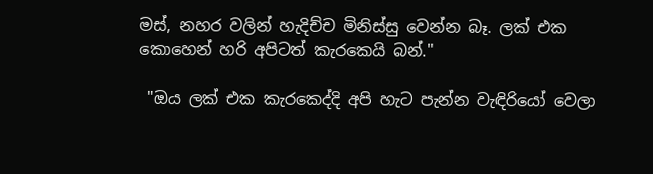මස්, නහර වලින් හැදිච්ච මිනිස්සු වෙන්න බෑ. ලක් එක කොහෙන් හරි අපිටත් කැරකෙයි බන්."

 "ඔය ලක් එක කැරකෙද්දි අපි හැට පැන්න වැඳිරියෝ වෙලා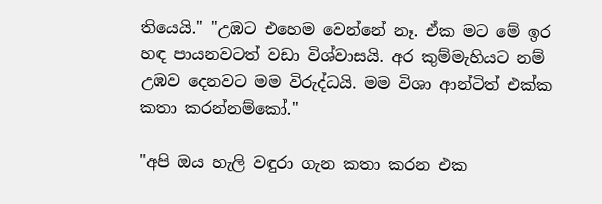තියෙයි." "උඹට එහෙම වෙන්නේ නෑ. ඒක මට මේ ඉර හඳ පායනවටත් වඩා විශ්වාසයි. අර කුම්මැහියට නම් උඹව දෙනවට මම විරුද්ධයි. මම විශා ආන්ටිත් එක්ක කතා කරන්නම්කෝ."

"අපි ඔය හැලි වඳුරා ගැන කතා කරන එක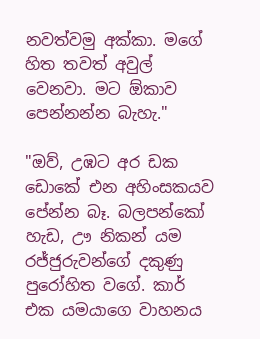නවත්වමු අක්කා. මගේ හිත තවත් අවුල් වෙනවා. මට ඕකාව පෙන්නන්න බැහැ."

"ඔව්, උඹට අර ඩක ඩොකේ එන අහිංසකයව පේන්න බෑ. බලපන්කෝ හැඩ, ඌ නිකන් යම රජ්ජුරුවන්ගේ දකුණු පුරෝහිත වගේ. කාර් එක යමයාගෙ වාහනය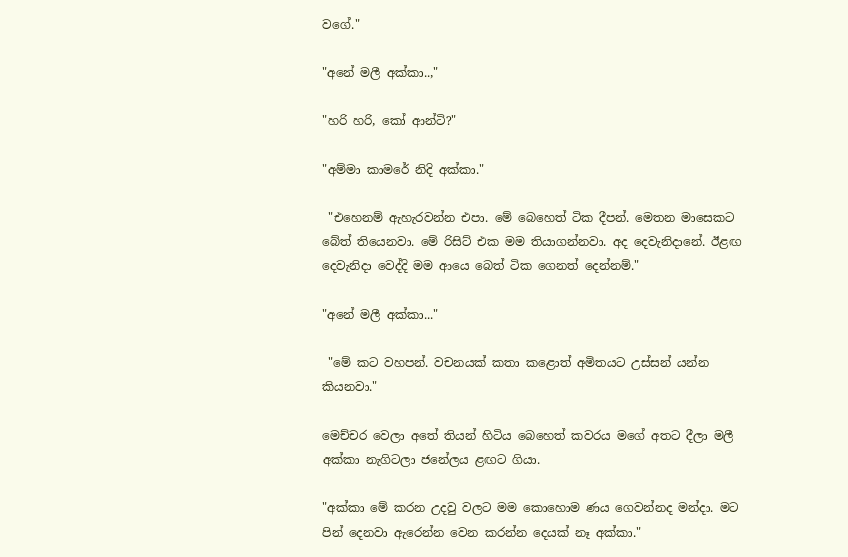වගේ."

"අනේ මලී අක්කා..,"

"හරි හරි, කෝ ආන්ටි?"

"අම්මා කාමරේ නිදි අක්කා."

 "එහෙනම් ඇහැරවන්න එපා. මේ බෙහෙත් ටික දීපන්. මෙතන මාසෙකට බේත් තියෙනවා. මේ රිසිට් එක මම තියාගන්නවා. අද දෙවැනිදානේ. ඊළඟ දෙවැනිදා වෙද්දි මම ආයෙ බෙත් ටික ගෙනත් දෙන්නම්."

"අනේ මලී අක්කා..."

 "මේ කට වහපන්. වචනයක් කතා කළොත් අමිතයට උස්සන් යන්න කියනවා."

මෙච්චර වෙලා අතේ තියන් හිටිය බෙහෙත් කවරය මගේ අතට දීලා මලී අක්කා නැගිටලා ජනේලය ළඟට ගියා.

"අක්කා මේ කරන උදවු වලට මම කොහොම ණය ගෙවන්නද මන්දා. මට පින් දෙනවා ඇරෙන්න වෙන කරන්න දෙයක් නෑ අක්කා."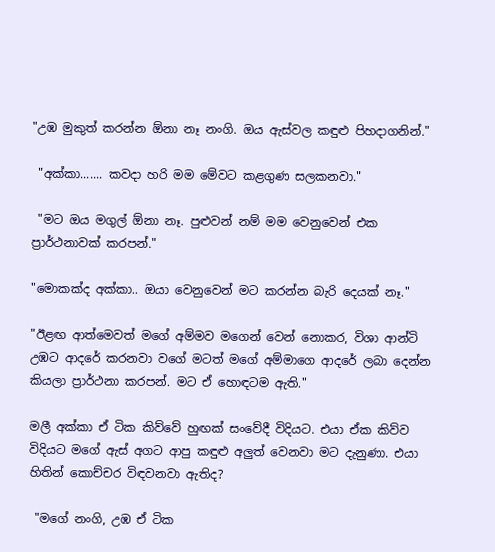"උඹ මුකුත් කරන්න ඕනා නෑ නංගි. ඔය ඇස්වල කඳුළු පිහදාගනින්."

 "අක්කා....... කවදා හරි මම මේවට කළගුණ සලකනවා."

 "මට ඔය මගුල් ඕනා නෑ. පුළුවන් නම් මම වෙනුවෙන් එක ප්‍රාර්ථනාවක් කරපන්."

"මොකක්ද අක්කා.. ඔයා වෙනුවෙන් මට කරන්න බැරි දෙයක් නෑ."

"ඊළඟ ආත්මෙවත් මගේ අම්මව මගෙන් වෙන් නොකර, විශා ආන්ටි උඹට ආදරේ කරනවා වගේ මටත් මගේ අම්මාගෙ ආදරේ ලබා දෙන්න කියලා ප්‍රාර්ථනා කරපන්. මට ඒ හොඳටම ඇති."

මලී අක්කා ඒ ටික කිව්වේ හුඟක් සංවේදී විදියට. එයා ඒක කිව්ව විදියට මගේ ඇස් අගට ආපු කඳුළු අලුත් වෙනවා මට දැනුණා. එයා හිතින් කොච්චර විඳවනවා ඇතිද?

 "මගේ නංගි, උඹ ඒ ටික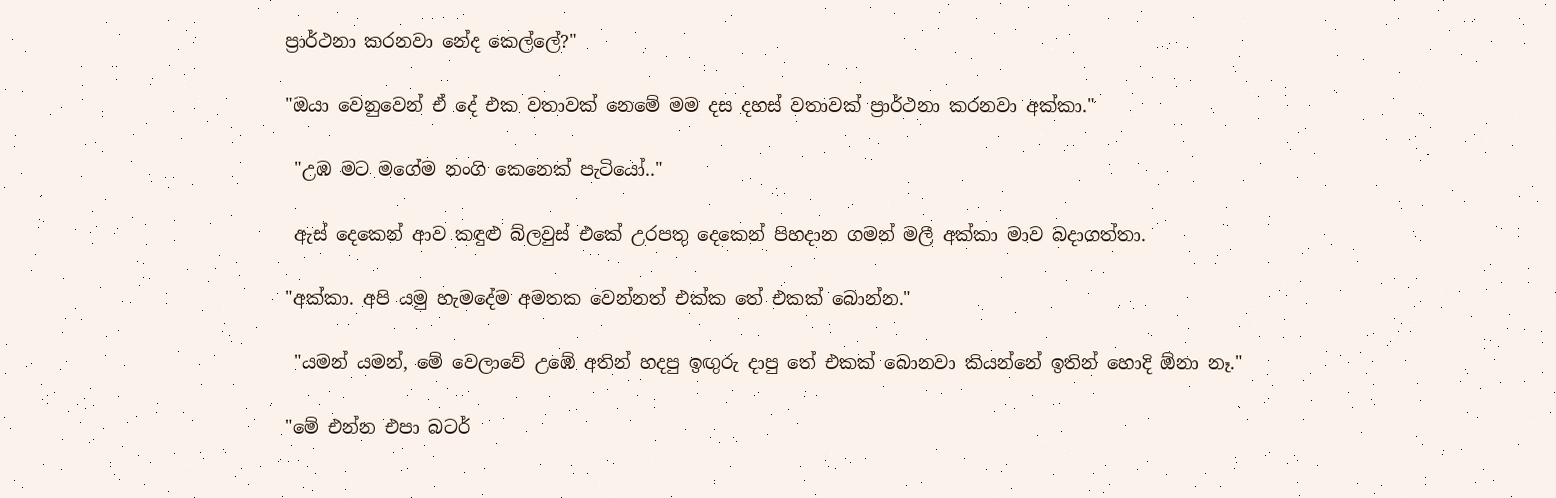ප්‍රාර්ථනා කරනවා නේද කෙල්ලේ?"

"ඔයා වෙනුවෙන් ඒ දේ එක වතාවක් නෙමේ මම දස දහස් වතාවක් ප්‍රාර්ථනා කරනවා අක්කා."

 "උඹ මට මගේම නංගි කෙනෙක් පැටියෝ.."

 ඇස් දෙකෙන් ආව කඳුළු බ්ලවුස් එකේ උරපතු දෙකෙන් පිහදාන ගමන් මලී අක්කා මාව බදාගත්තා.

"අක්කා. අපි යමු හැමදේම අමතක වෙන්නත් එක්ක තේ එකක් බොන්න."

 "යමන් යමන්, මේ වෙලාවේ උඹේ අතින් හදපු ඉඟුරු දාපු තේ එකක් බොනවා කියන්නේ ඉතින් හොදි ඕනා නෑ."

"මේ එන්න එපා බටර්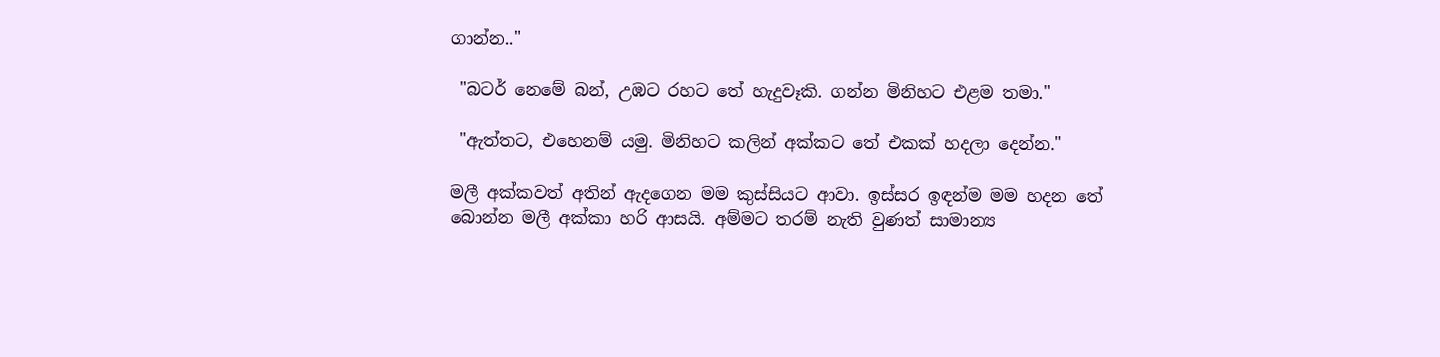ගාන්න.."

 "බටර් නෙමේ බන්, උඹට රහට තේ හැදුවෑකි. ගන්න මිනිහට එළම තමා."

 "ඇත්තට, එහෙනම් යමු. මිනිහට කලින් අක්කට තේ එකක් හදලා දෙන්න."

මලී අක්කවත් අතින් ඇදගෙන මම කුස්සියට ආවා. ඉස්සර ඉඳන්ම මම හදන තේ බොන්න මලී අක්කා හරි ආසයි. අම්මට තරම් නැති වුණත් සාමාන්‍ය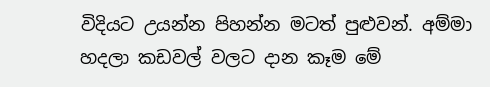විදියට උයන්න පිහන්න මටත් පුළුවන්. අම්මා හදලා කඩවල් වලට දාන කෑම මේ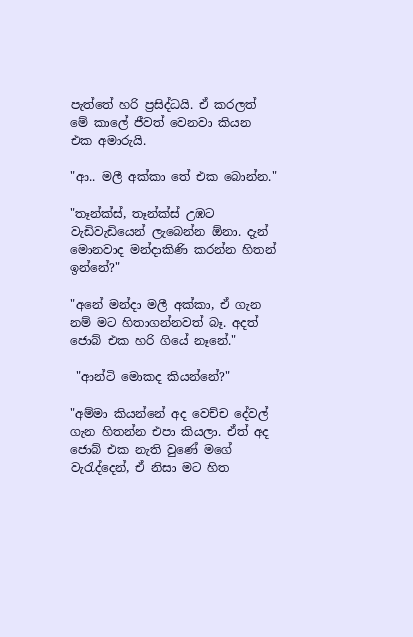පැත්තේ හරි ප්‍රසිද්ධයි. ඒ කරලත් මේ කාලේ ජීවත් වෙනවා කියන එක අමාරුයි.

"ආ.. මලී අක්කා තේ එක බොන්න."

"තෑන්ක්ස්, තෑන්ක්ස් උඹට වැඩිවැඩියෙන් ලැබෙන්න ඕනා. දැන් මොනවාද මන්දාකිණි කරන්න හිතන් ඉන්නේ?"

"අනේ මන්දා මලී අක්කා, ඒ ගැන නම් මට හිතාගන්නවත් බෑ. අදත් ජොබ් එක හරි ගියේ නෑනේ."

 "ආන්ටි මොකද කියන්නේ?"

"අම්මා කියන්නේ අද වෙච්ච දේවල් ගැන හිතන්න එපා කියලා. ඒත් අද ජොබ් එක නැති වුණේ මගේ වැරැද්දෙන්, ඒ නිසා මට හිත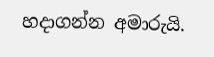හදාගන්න අමාරුයි.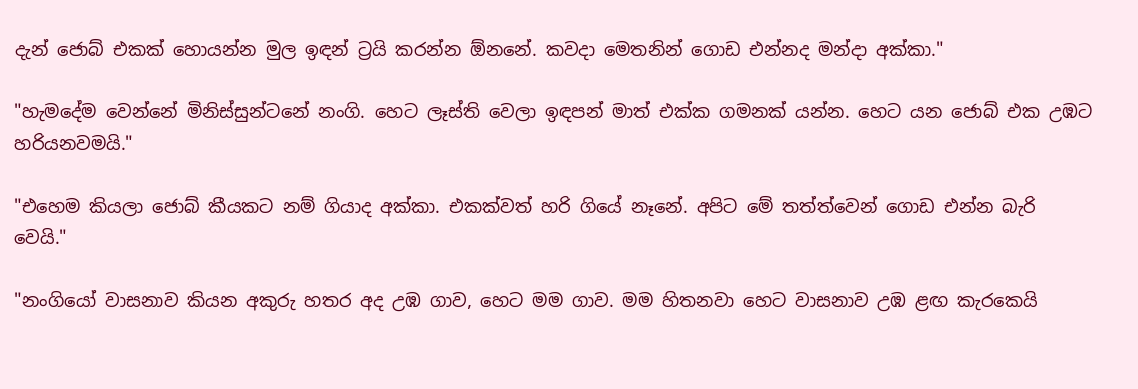දැන් ජොබ් එකක් හොයන්න මුල ඉඳන් ට්‍රයි කරන්න ඕනනේ. කවදා මෙතනින් ගොඩ එන්නද මන්දා අක්කා."

"හැමදේම වෙන්නේ මිනිස්සුන්ටනේ නංගි. හෙට ලෑස්ති වෙලා ඉඳපන් මාත් එක්ක ගමනක් යන්න. හෙට යන ජොබ් එක උඹට හරියනවමයි."

"එහෙම කියලා ජොබ් කීයකට නම් ගියාද අක්කා. එකක්වත් හරි ගියේ නෑනේ. අපිට මේ තත්ත්වෙන් ගොඩ එන්න බැරි වෙයි."

"නංගියෝ වාසනාව කියන අකුරු හතර අද උඹ ගාව, හෙට මම ගාව. මම හිතනවා හෙට වාසනාව උඹ ළඟ කැරකෙයි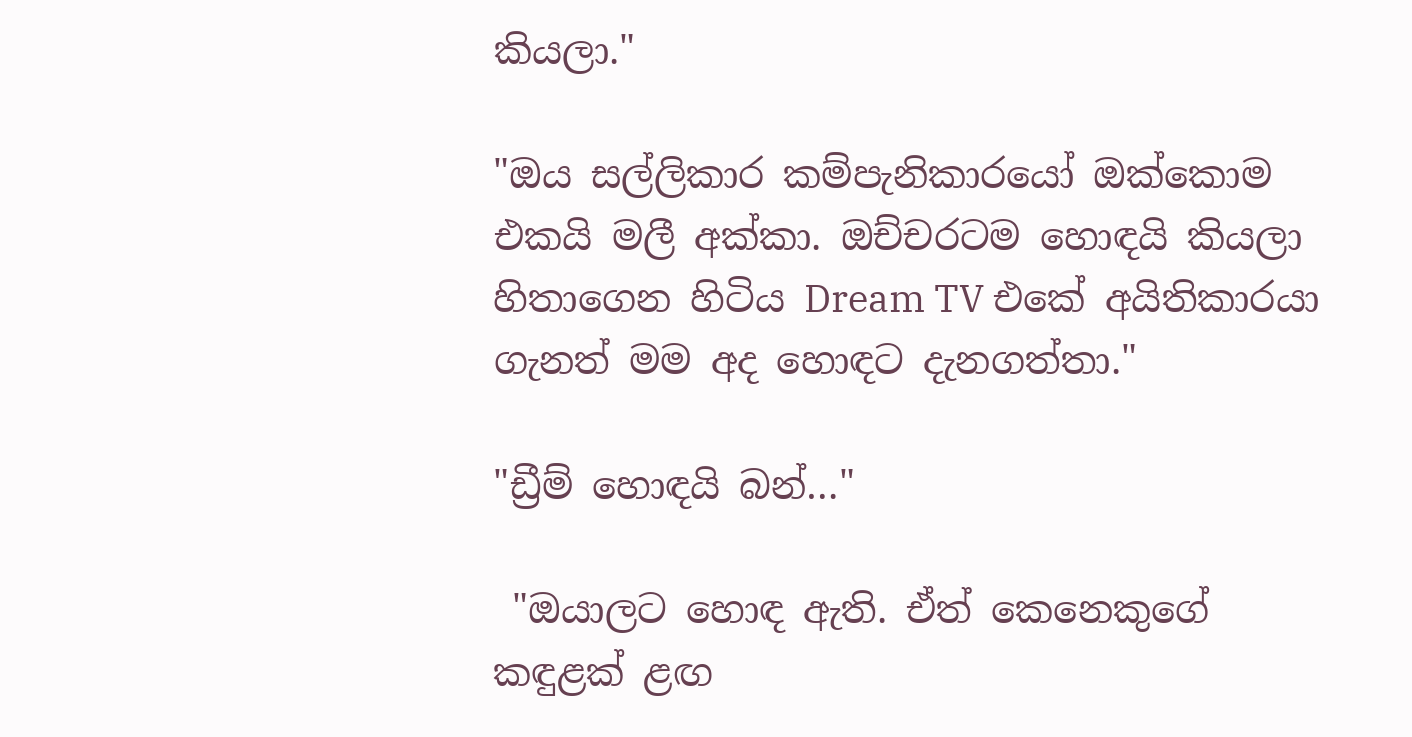කියලා."

"ඔය සල්ලිකාර කම්පැනිකාරයෝ ඔක්කොම එකයි මලී අක්කා. ඔච්චරටම හොඳයි කියලා හිතාගෙන හිටිය Dream TV එකේ අයිතිකාරයා ගැනත් මම අද හොඳට දැනගත්තා."

"ඩ්‍රීම් හොඳයි බන්…"

 "ඔයාලට හොඳ ඇති. ඒත් කෙනෙකුගේ කඳුළක් ළඟ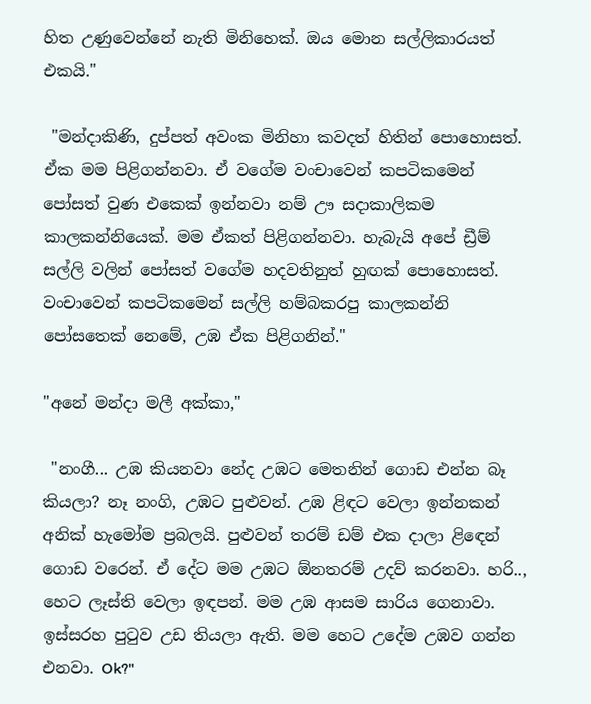හිත උණුවෙන්නේ නැති මිනිහෙක්. ඔය මොන සල්ලිකාරයත් එකයි."

 "මන්දාකිණි, දුප්පත් අවංක මිනිහා කවදත් හිතින් පොහොසත්. ඒක මම පිළිගන්නවා. ඒ වගේම වංචාවෙන් කපටිකමෙන් පෝසත් වුණ එකෙක් ඉන්නවා නම් ඌ සදාකාලිකම කාලකන්නියෙක්. මම ඒකත් පිළිගන්නවා. හැබැයි අපේ ඩ්‍රීම් සල්ලි වලින් පෝසත් වගේම හදවතිනුත් හුඟක් පොහොසත්. වංචාවෙන් කපටිකමෙන් සල්ලි හම්බකරපු කාලකන්නි පෝසතෙක් නෙමේ, උඹ ඒක පිළිගනින්."

"අනේ මන්දා මලී අක්කා,"

 "නංගී... උඹ කියනවා නේද උඹට මෙතනින් ගොඩ එන්න බෑ කියලා? නෑ නංගි, උඹට පුළුවන්. උඹ ළිඳට වෙලා ඉන්නකන් අනික් හැමෝම ප්‍රබලයි. පුළුවන් තරම් ඩම් එක දාලා ළිඳෙන් ගොඩ වරෙන්. ඒ දේට මම උඹට ඕනතරම් උදව් කරනවා. හරි.., හෙට ලෑස්ති වෙලා ඉඳපන්. මම උඹ ආසම සාරිය ගෙනාවා. ඉස්සරහ පුටුව උඩ තියලා ඇති. මම හෙට උදේම උඹව ගන්න එනවා. Ok?"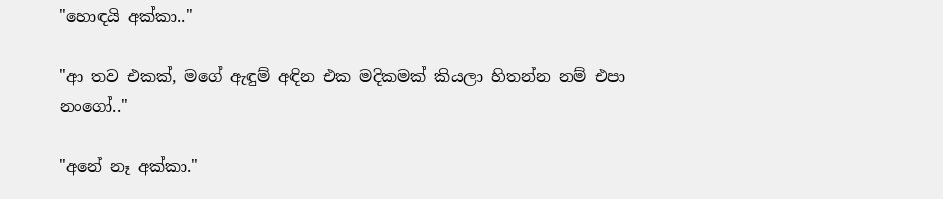"හොඳයි අක්කා.."

"ආ තව එකක්, මගේ ඇඳුම් අඳින එක මදිකමක් කියලා හිතන්න නම් එපා නංගෝ.."

"අනේ නෑ අක්කා."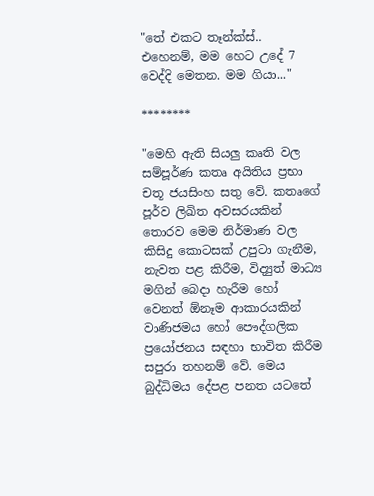"තේ එකට තෑන්ක්ස්.. එහෙනම්, මම හෙට උදේ 7 වෙද්දි මෙතන. මම ගියා..."

********

"මෙහි ඇති සියලු කෘති වල සම්පූර්ණ කතෘ අයිතිය ප්‍රභා චතූ ජයසිංහ සතු වේ. කතෘගේ පූර්ව ලිඛිත අවසරයකින් තොරව මෙම නිර්මාණ වල කිසිදු කොටසක් උපුටා ගැනීම, නැවත පළ කිරීම, විද්‍යුත් මාධ්‍ය මගින් බෙදා හැරීම හෝ වෙනත් ඕනෑම ආකාරයකින් වාණිජමය හෝ පෞද්ගලික ප්‍රයෝජනය සඳහා භාවිත කිරීම සපුරා තහනම් වේ. මෙය බුද්ධිමය දේපළ පනත යටතේ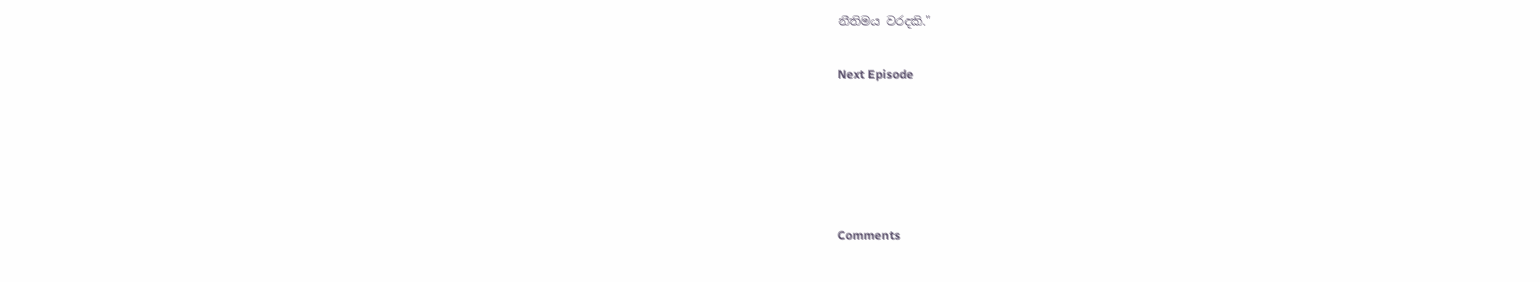නීතිමය වරදකි."

Next Episode





Comments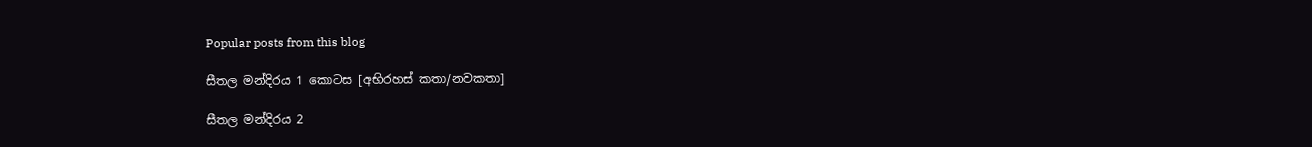Popular posts from this blog

සීතල මන්දිරය 1 කොටස [අභිරහස් කතා/නවකතා]

සීතල මන්දිරය 2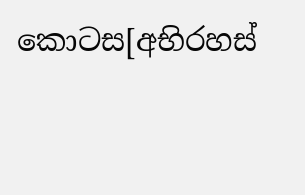කොටස[අභිරහස්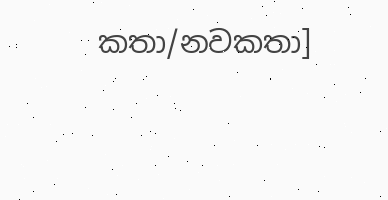කතා/නවකතා]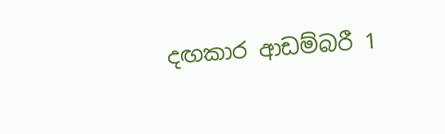දඟකාර ආඩම්බරී 1